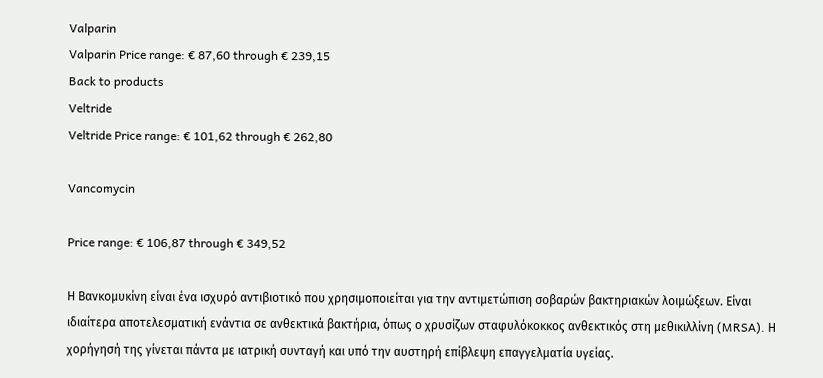Valparin
Valparin Price range: € 87,60 through € 239,15
Back to products
Veltride
Veltride Price range: € 101,62 through € 262,80

Vancomycin

Price range: € 106,87 through € 349,52

Η Βανκομυκίνη είναι ένα ισχυρό αντιβιοτικό που χρησιμοποιείται για την αντιμετώπιση σοβαρών βακτηριακών λοιμώξεων. Είναι ιδιαίτερα αποτελεσματική ενάντια σε ανθεκτικά βακτήρια, όπως ο χρυσίζων σταφυλόκοκκος ανθεκτικός στη μεθικιλλίνη (MRSA). Η χορήγησή της γίνεται πάντα με ιατρική συνταγή και υπό την αυστηρή επίβλεψη επαγγελματία υγείας.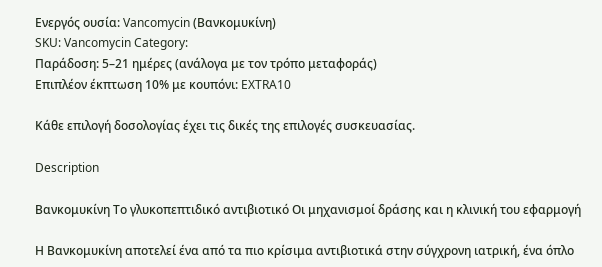Ενεργός ουσία: Vancomycin (Βανκομυκίνη)
SKU: Vancomycin Category:
Παράδοση: 5–21 ημέρες (ανάλογα με τον τρόπο μεταφοράς)
Επιπλέον έκπτωση 10% με κουπόνι: EXTRA10

Κάθε επιλογή δοσολογίας έχει τις δικές της επιλογές συσκευασίας.

Description

Βανκομυκίνη Το γλυκοπεπτιδικό αντιβιοτικό Οι μηχανισμοί δράσης και η κλινική του εφαρμογή

Η Βανκομυκίνη αποτελεί ένα από τα πιο κρίσιμα αντιβιοτικά στην σύγχρονη ιατρική, ένα όπλο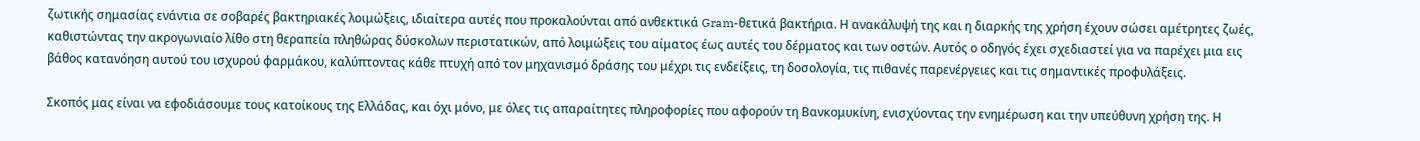ζωτικής σημασίας ενάντια σε σοβαρές βακτηριακές λοιμώξεις, ιδιαίτερα αυτές που προκαλούνται από ανθεκτικά Gram-θετικά βακτήρια. Η ανακάλυψή της και η διαρκής της χρήση έχουν σώσει αμέτρητες ζωές, καθιστώντας την ακρογωνιαίο λίθο στη θεραπεία πληθώρας δύσκολων περιστατικών, από λοιμώξεις του αίματος έως αυτές του δέρματος και των οστών. Αυτός ο οδηγός έχει σχεδιαστεί για να παρέχει μια εις βάθος κατανόηση αυτού του ισχυρού φαρμάκου, καλύπτοντας κάθε πτυχή από τον μηχανισμό δράσης του μέχρι τις ενδείξεις, τη δοσολογία, τις πιθανές παρενέργειες και τις σημαντικές προφυλάξεις.

Σκοπός μας είναι να εφοδιάσουμε τους κατοίκους της Ελλάδας, και όχι μόνο, με όλες τις απαραίτητες πληροφορίες που αφορούν τη Βανκομυκίνη, ενισχύοντας την ενημέρωση και την υπεύθυνη χρήση της. Η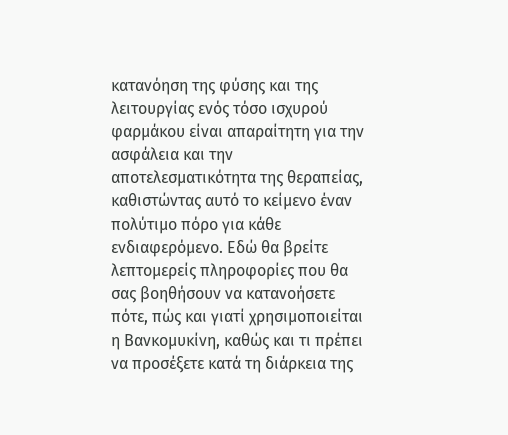κατανόηση της φύσης και της λειτουργίας ενός τόσο ισχυρού φαρμάκου είναι απαραίτητη για την ασφάλεια και την αποτελεσματικότητα της θεραπείας, καθιστώντας αυτό το κείμενο έναν πολύτιμο πόρο για κάθε ενδιαφερόμενο. Εδώ θα βρείτε λεπτομερείς πληροφορίες που θα σας βοηθήσουν να κατανοήσετε πότε, πώς και γιατί χρησιμοποιείται η Βανκομυκίνη, καθώς και τι πρέπει να προσέξετε κατά τη διάρκεια της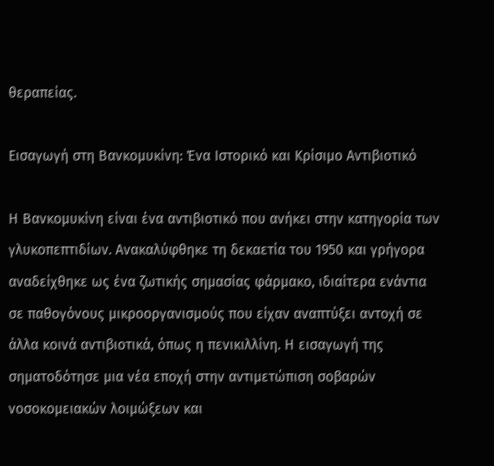θεραπείας.

Εισαγωγή στη Βανκομυκίνη: Ένα Ιστορικό και Κρίσιμο Αντιβιοτικό

Η Βανκομυκίνη είναι ένα αντιβιοτικό που ανήκει στην κατηγορία των γλυκοπεπτιδίων. Ανακαλύφθηκε τη δεκαετία του 1950 και γρήγορα αναδείχθηκε ως ένα ζωτικής σημασίας φάρμακο, ιδιαίτερα ενάντια σε παθογόνους μικροοργανισμούς που είχαν αναπτύξει αντοχή σε άλλα κοινά αντιβιοτικά, όπως η πενικιλλίνη. Η εισαγωγή της σηματοδότησε μια νέα εποχή στην αντιμετώπιση σοβαρών νοσοκομειακών λοιμώξεων και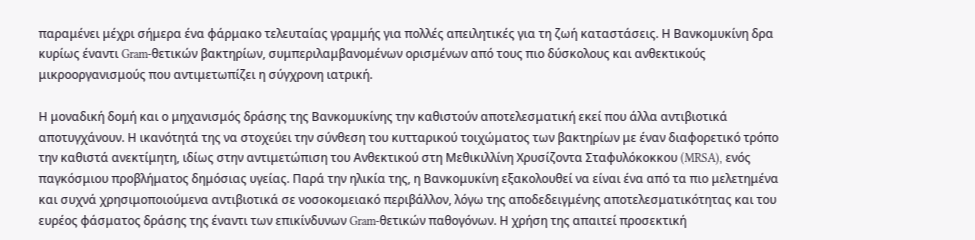παραμένει μέχρι σήμερα ένα φάρμακο τελευταίας γραμμής για πολλές απειλητικές για τη ζωή καταστάσεις. Η Βανκομυκίνη δρα κυρίως έναντι Gram-θετικών βακτηρίων, συμπεριλαμβανομένων ορισμένων από τους πιο δύσκολους και ανθεκτικούς μικροοργανισμούς που αντιμετωπίζει η σύγχρονη ιατρική.

Η μοναδική δομή και ο μηχανισμός δράσης της Βανκομυκίνης την καθιστούν αποτελεσματική εκεί που άλλα αντιβιοτικά αποτυγχάνουν. Η ικανότητά της να στοχεύει την σύνθεση του κυτταρικού τοιχώματος των βακτηρίων με έναν διαφορετικό τρόπο την καθιστά ανεκτίμητη, ιδίως στην αντιμετώπιση του Ανθεκτικού στη Μεθικιλλίνη Χρυσίζοντα Σταφυλόκοκκου (MRSA), ενός παγκόσμιου προβλήματος δημόσιας υγείας. Παρά την ηλικία της, η Βανκομυκίνη εξακολουθεί να είναι ένα από τα πιο μελετημένα και συχνά χρησιμοποιούμενα αντιβιοτικά σε νοσοκομειακό περιβάλλον, λόγω της αποδεδειγμένης αποτελεσματικότητας και του ευρέος φάσματος δράσης της έναντι των επικίνδυνων Gram-θετικών παθογόνων. Η χρήση της απαιτεί προσεκτική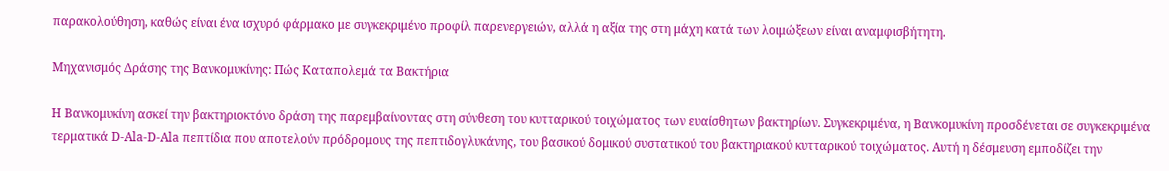παρακολούθηση, καθώς είναι ένα ισχυρό φάρμακο με συγκεκριμένο προφίλ παρενεργειών, αλλά η αξία της στη μάχη κατά των λοιμώξεων είναι αναμφισβήτητη.

Μηχανισμός Δράσης της Βανκομυκίνης: Πώς Καταπολεμά τα Βακτήρια

Η Βανκομυκίνη ασκεί την βακτηριοκτόνο δράση της παρεμβαίνοντας στη σύνθεση του κυτταρικού τοιχώματος των ευαίσθητων βακτηρίων. Συγκεκριμένα, η Βανκομυκίνη προσδένεται σε συγκεκριμένα τερματικά D-Ala-D-Ala πεπτίδια που αποτελούν πρόδρομους της πεπτιδογλυκάνης, του βασικού δομικού συστατικού του βακτηριακού κυτταρικού τοιχώματος. Αυτή η δέσμευση εμποδίζει την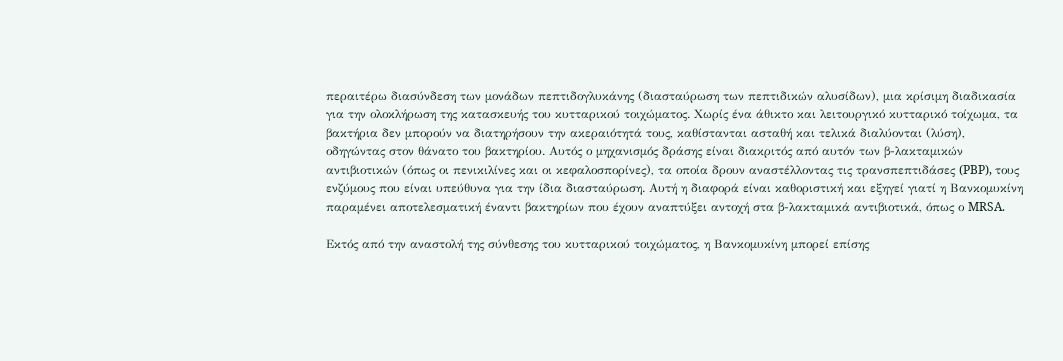περαιτέρω διασύνδεση των μονάδων πεπτιδογλυκάνης (διασταύρωση των πεπτιδικών αλυσίδων), μια κρίσιμη διαδικασία για την ολοκλήρωση της κατασκευής του κυτταρικού τοιχώματος. Χωρίς ένα άθικτο και λειτουργικό κυτταρικό τοίχωμα, τα βακτήρια δεν μπορούν να διατηρήσουν την ακεραιότητά τους, καθίστανται ασταθή και τελικά διαλύονται (λύση), οδηγώντας στον θάνατο του βακτηρίου. Αυτός ο μηχανισμός δράσης είναι διακριτός από αυτόν των β-λακταμικών αντιβιοτικών (όπως οι πενικιλίνες και οι κεφαλοσπορίνες), τα οποία δρουν αναστέλλοντας τις τρανσπεπτιδάσες (PBP), τους ενζύμους που είναι υπεύθυνα για την ίδια διασταύρωση. Αυτή η διαφορά είναι καθοριστική και εξηγεί γιατί η Βανκομυκίνη παραμένει αποτελεσματική έναντι βακτηρίων που έχουν αναπτύξει αντοχή στα β-λακταμικά αντιβιοτικά, όπως ο MRSA.

Εκτός από την αναστολή της σύνθεσης του κυτταρικού τοιχώματος, η Βανκομυκίνη μπορεί επίσης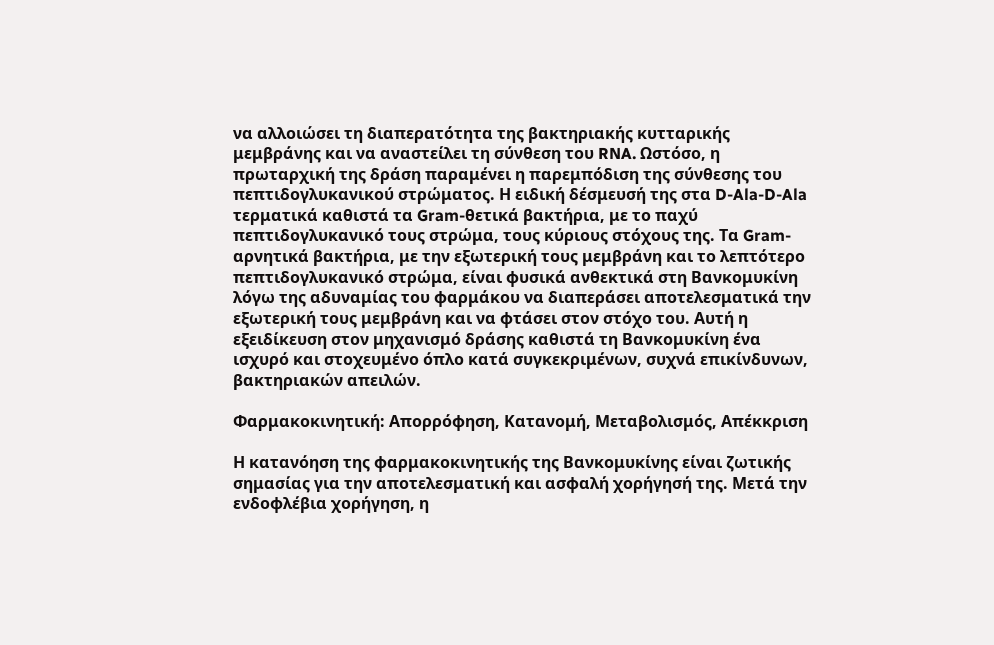να αλλοιώσει τη διαπερατότητα της βακτηριακής κυτταρικής μεμβράνης και να αναστείλει τη σύνθεση του RNA. Ωστόσο, η πρωταρχική της δράση παραμένει η παρεμπόδιση της σύνθεσης του πεπτιδογλυκανικού στρώματος. Η ειδική δέσμευσή της στα D-Ala-D-Ala τερματικά καθιστά τα Gram-θετικά βακτήρια, με το παχύ πεπτιδογλυκανικό τους στρώμα, τους κύριους στόχους της. Τα Gram-αρνητικά βακτήρια, με την εξωτερική τους μεμβράνη και το λεπτότερο πεπτιδογλυκανικό στρώμα, είναι φυσικά ανθεκτικά στη Βανκομυκίνη λόγω της αδυναμίας του φαρμάκου να διαπεράσει αποτελεσματικά την εξωτερική τους μεμβράνη και να φτάσει στον στόχο του. Αυτή η εξειδίκευση στον μηχανισμό δράσης καθιστά τη Βανκομυκίνη ένα ισχυρό και στοχευμένο όπλο κατά συγκεκριμένων, συχνά επικίνδυνων, βακτηριακών απειλών.

Φαρμακοκινητική: Απορρόφηση, Κατανομή, Μεταβολισμός, Απέκκριση

Η κατανόηση της φαρμακοκινητικής της Βανκομυκίνης είναι ζωτικής σημασίας για την αποτελεσματική και ασφαλή χορήγησή της. Μετά την ενδοφλέβια χορήγηση, η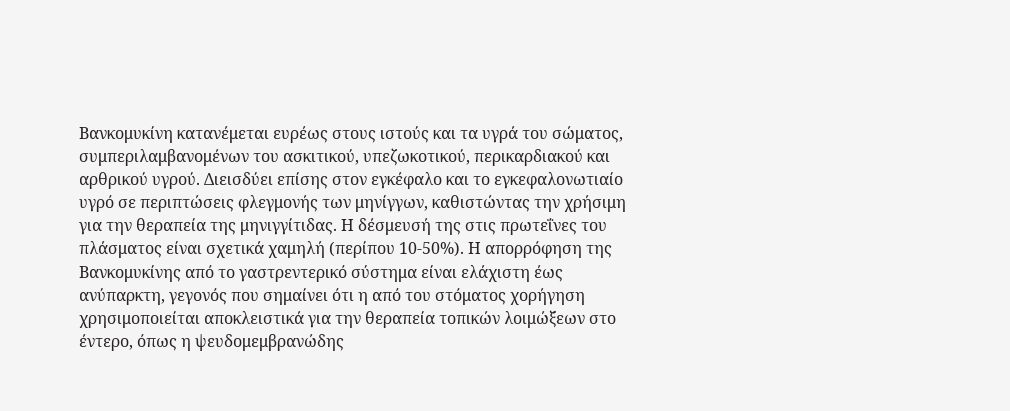Βανκομυκίνη κατανέμεται ευρέως στους ιστούς και τα υγρά του σώματος, συμπεριλαμβανομένων του ασκιτικού, υπεζωκοτικού, περικαρδιακού και αρθρικού υγρού. Διεισδύει επίσης στον εγκέφαλο και το εγκεφαλονωτιαίο υγρό σε περιπτώσεις φλεγμονής των μηνίγγων, καθιστώντας την χρήσιμη για την θεραπεία της μηνιγγίτιδας. Η δέσμευσή της στις πρωτεΐνες του πλάσματος είναι σχετικά χαμηλή (περίπου 10-50%). Η απορρόφηση της Βανκομυκίνης από το γαστρεντερικό σύστημα είναι ελάχιστη έως ανύπαρκτη, γεγονός που σημαίνει ότι η από του στόματος χορήγηση χρησιμοποιείται αποκλειστικά για την θεραπεία τοπικών λοιμώξεων στο έντερο, όπως η ψευδομεμβρανώδης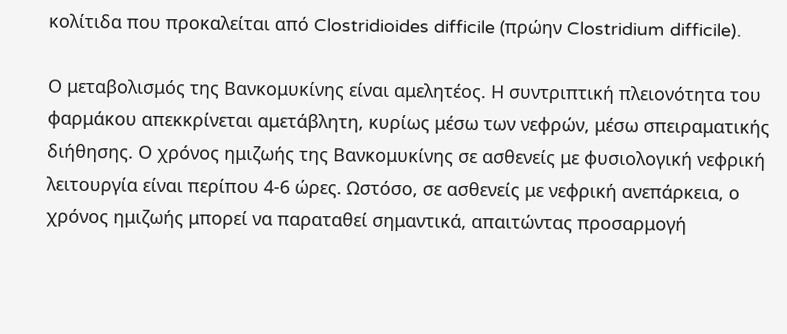κολίτιδα που προκαλείται από Clostridioides difficile (πρώην Clostridium difficile).

Ο μεταβολισμός της Βανκομυκίνης είναι αμελητέος. Η συντριπτική πλειονότητα του φαρμάκου απεκκρίνεται αμετάβλητη, κυρίως μέσω των νεφρών, μέσω σπειραματικής διήθησης. Ο χρόνος ημιζωής της Βανκομυκίνης σε ασθενείς με φυσιολογική νεφρική λειτουργία είναι περίπου 4-6 ώρες. Ωστόσο, σε ασθενείς με νεφρική ανεπάρκεια, ο χρόνος ημιζωής μπορεί να παραταθεί σημαντικά, απαιτώντας προσαρμογή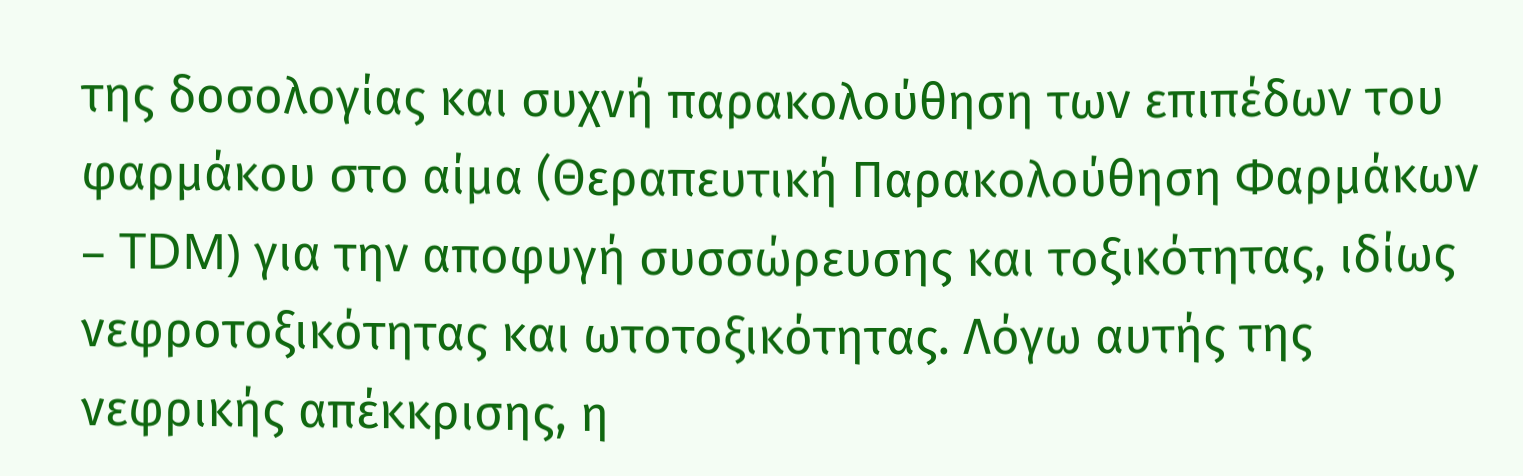της δοσολογίας και συχνή παρακολούθηση των επιπέδων του φαρμάκου στο αίμα (Θεραπευτική Παρακολούθηση Φαρμάκων – TDM) για την αποφυγή συσσώρευσης και τοξικότητας, ιδίως νεφροτοξικότητας και ωτοτοξικότητας. Λόγω αυτής της νεφρικής απέκκρισης, η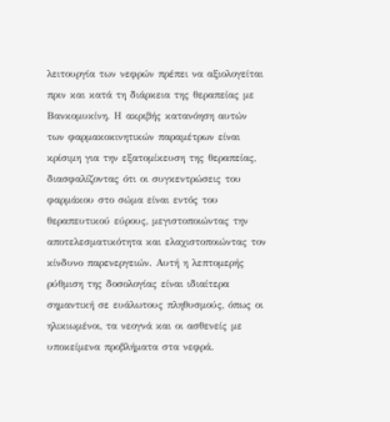λειτουργία των νεφρών πρέπει να αξιολογείται πριν και κατά τη διάρκεια της θεραπείας με Βανκομυκίνη. Η ακριβής κατανόηση αυτών των φαρμακοκινητικών παραμέτρων είναι κρίσιμη για την εξατομίκευση της θεραπείας, διασφαλίζοντας ότι οι συγκεντρώσεις του φαρμάκου στο σώμα είναι εντός του θεραπευτικού εύρους, μεγιστοποιώντας την αποτελεσματικότητα και ελαχιστοποιώντας τον κίνδυνο παρενεργειών. Αυτή η λεπτομερής ρύθμιση της δοσολογίας είναι ιδιαίτερα σημαντική σε ευάλωτους πληθυσμούς, όπως οι ηλικιωμένοι, τα νεογνά και οι ασθενείς με υποκείμενα προβλήματα στα νεφρά.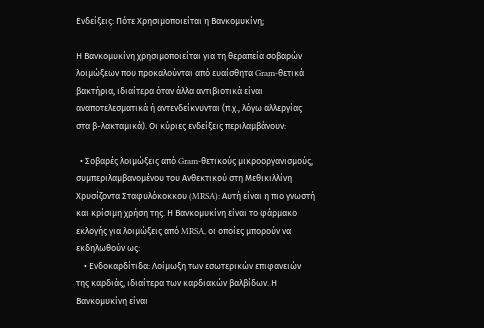Ενδείξεις: Πότε Χρησιμοποιείται η Βανκομυκίνη;

Η Βανκομυκίνη χρησιμοποιείται για τη θεραπεία σοβαρών λοιμώξεων που προκαλούνται από ευαίσθητα Gram-θετικά βακτήρια, ιδιαίτερα όταν άλλα αντιβιοτικά είναι αναποτελεσματικά ή αντενδείκνυνται (π.χ., λόγω αλλεργίας στα β-λακταμικά). Οι κύριες ενδείξεις περιλαμβάνουν:

  • Σοβαρές λοιμώξεις από Gram-θετικούς μικροοργανισμούς, συμπεριλαμβανομένου του Ανθεκτικού στη Μεθικιλλίνη Χρυσίζοντα Σταφυλόκοκκου (MRSA): Αυτή είναι η πιο γνωστή και κρίσιμη χρήση της. Η Βανκομυκίνη είναι το φάρμακο εκλογής για λοιμώξεις από MRSA, οι οποίες μπορούν να εκδηλωθούν ως:
    • Ενδοκαρδίτιδα: Λοίμωξη των εσωτερικών επιφανειών της καρδιάς, ιδιαίτερα των καρδιακών βαλβίδων. Η Βανκομυκίνη είναι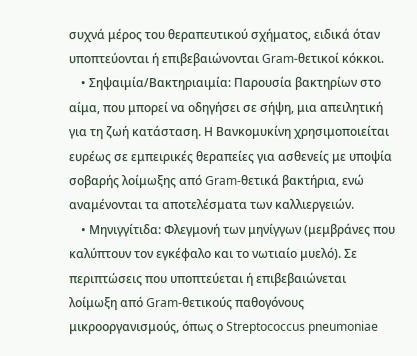συχνά μέρος του θεραπευτικού σχήματος, ειδικά όταν υποπτεύονται ή επιβεβαιώνονται Gram-θετικοί κόκκοι.
    • Σηψαιμία/Βακτηριαιμία: Παρουσία βακτηρίων στο αίμα, που μπορεί να οδηγήσει σε σήψη, μια απειλητική για τη ζωή κατάσταση. Η Βανκομυκίνη χρησιμοποιείται ευρέως σε εμπειρικές θεραπείες για ασθενείς με υποψία σοβαρής λοίμωξης από Gram-θετικά βακτήρια, ενώ αναμένονται τα αποτελέσματα των καλλιεργειών.
    • Μηνιγγίτιδα: Φλεγμονή των μηνίγγων (μεμβράνες που καλύπτουν τον εγκέφαλο και το νωτιαίο μυελό). Σε περιπτώσεις που υποπτεύεται ή επιβεβαιώνεται λοίμωξη από Gram-θετικούς παθογόνους μικροοργανισμούς, όπως ο Streptococcus pneumoniae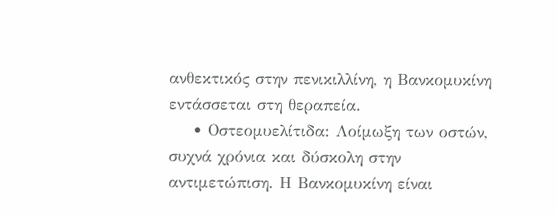ανθεκτικός στην πενικιλλίνη, η Βανκομυκίνη εντάσσεται στη θεραπεία.
    • Οστεομυελίτιδα: Λοίμωξη των οστών, συχνά χρόνια και δύσκολη στην αντιμετώπιση. Η Βανκομυκίνη είναι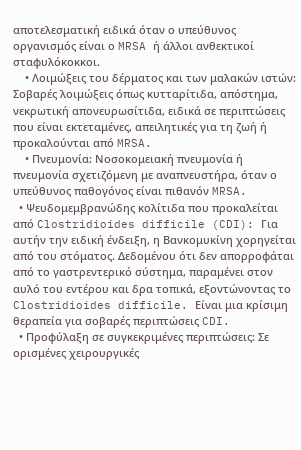αποτελεσματική ειδικά όταν ο υπεύθυνος οργανισμός είναι ο MRSA ή άλλοι ανθεκτικοί σταφυλόκοκκοι.
    • Λοιμώξεις του δέρματος και των μαλακών ιστών: Σοβαρές λοιμώξεις όπως κυτταρίτιδα, απόστημα, νεκρωτική απονευρωσίτιδα, ειδικά σε περιπτώσεις που είναι εκτεταμένες, απειλητικές για τη ζωή ή προκαλούνται από MRSA.
    • Πνευμονία: Νοσοκομειακή πνευμονία ή πνευμονία σχετιζόμενη με αναπνευστήρα, όταν ο υπεύθυνος παθογόνος είναι πιθανόν MRSA.
  • Ψευδομεμβρανώδης κολίτιδα που προκαλείται από Clostridioides difficile (CDI): Για αυτήν την ειδική ένδειξη, η Βανκομυκίνη χορηγείται από του στόματος. Δεδομένου ότι δεν απορροφάται από το γαστρεντερικό σύστημα, παραμένει στον αυλό του εντέρου και δρα τοπικά, εξοντώνοντας το Clostridioides difficile. Είναι μια κρίσιμη θεραπεία για σοβαρές περιπτώσεις CDI.
  • Προφύλαξη σε συγκεκριμένες περιπτώσεις: Σε ορισμένες χειρουργικές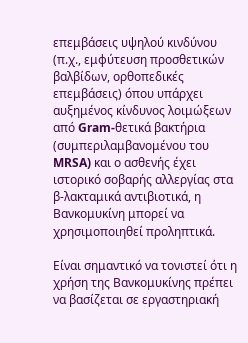επεμβάσεις υψηλού κινδύνου (π.χ., εμφύτευση προσθετικών βαλβίδων, ορθοπεδικές επεμβάσεις) όπου υπάρχει αυξημένος κίνδυνος λοιμώξεων από Gram-θετικά βακτήρια (συμπεριλαμβανομένου του MRSA) και ο ασθενής έχει ιστορικό σοβαρής αλλεργίας στα β-λακταμικά αντιβιοτικά, η Βανκομυκίνη μπορεί να χρησιμοποιηθεί προληπτικά.

Είναι σημαντικό να τονιστεί ότι η χρήση της Βανκομυκίνης πρέπει να βασίζεται σε εργαστηριακή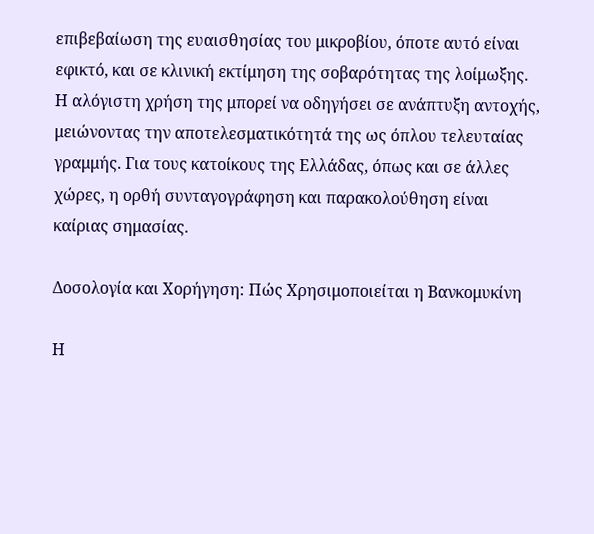επιβεβαίωση της ευαισθησίας του μικροβίου, όποτε αυτό είναι εφικτό, και σε κλινική εκτίμηση της σοβαρότητας της λοίμωξης. Η αλόγιστη χρήση της μπορεί να οδηγήσει σε ανάπτυξη αντοχής, μειώνοντας την αποτελεσματικότητά της ως όπλου τελευταίας γραμμής. Για τους κατοίκους της Ελλάδας, όπως και σε άλλες χώρες, η ορθή συνταγογράφηση και παρακολούθηση είναι καίριας σημασίας.

Δοσολογία και Χορήγηση: Πώς Χρησιμοποιείται η Βανκομυκίνη

Η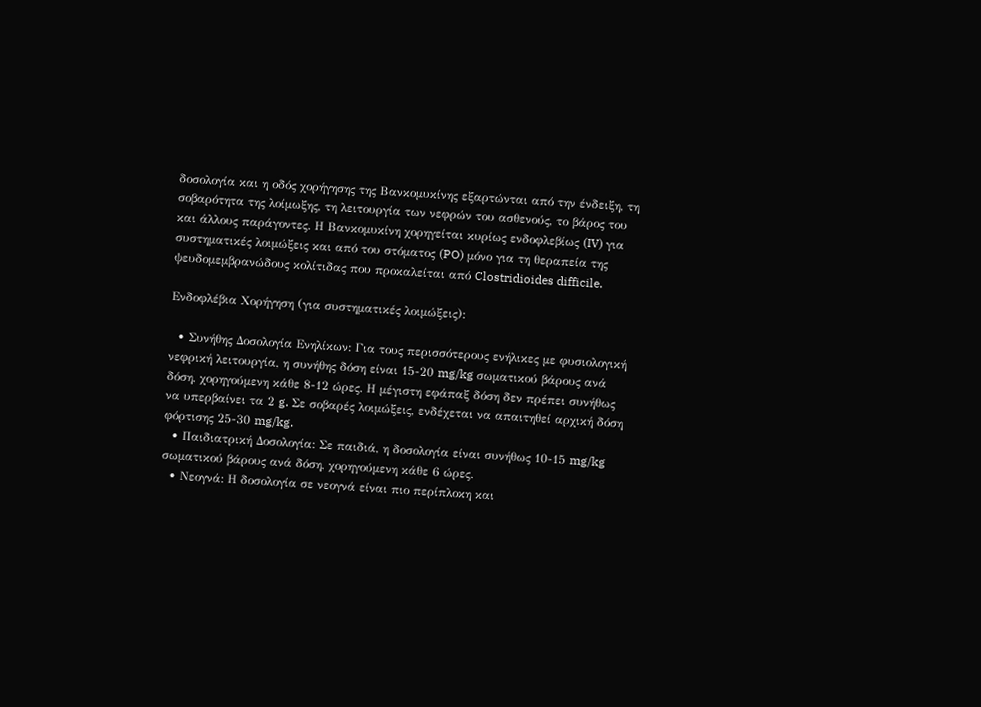δοσολογία και η οδός χορήγησης της Βανκομυκίνης εξαρτώνται από την ένδειξη, τη σοβαρότητα της λοίμωξης, τη λειτουργία των νεφρών του ασθενούς, το βάρος του και άλλους παράγοντες. Η Βανκομυκίνη χορηγείται κυρίως ενδοφλεβίως (IV) για συστηματικές λοιμώξεις και από του στόματος (PO) μόνο για τη θεραπεία της ψευδομεμβρανώδους κολίτιδας που προκαλείται από Clostridioides difficile.

Ενδοφλέβια Χορήγηση (για συστηματικές λοιμώξεις):

  • Συνήθης Δοσολογία Ενηλίκων: Για τους περισσότερους ενήλικες με φυσιολογική νεφρική λειτουργία, η συνήθης δόση είναι 15-20 mg/kg σωματικού βάρους ανά δόση, χορηγούμενη κάθε 8-12 ώρες. Η μέγιστη εφάπαξ δόση δεν πρέπει συνήθως να υπερβαίνει τα 2 g. Σε σοβαρές λοιμώξεις, ενδέχεται να απαιτηθεί αρχική δόση φόρτισης 25-30 mg/kg.
  • Παιδιατρική Δοσολογία: Σε παιδιά, η δοσολογία είναι συνήθως 10-15 mg/kg σωματικού βάρους ανά δόση, χορηγούμενη κάθε 6 ώρες.
  • Νεογνά: Η δοσολογία σε νεογνά είναι πιο περίπλοκη και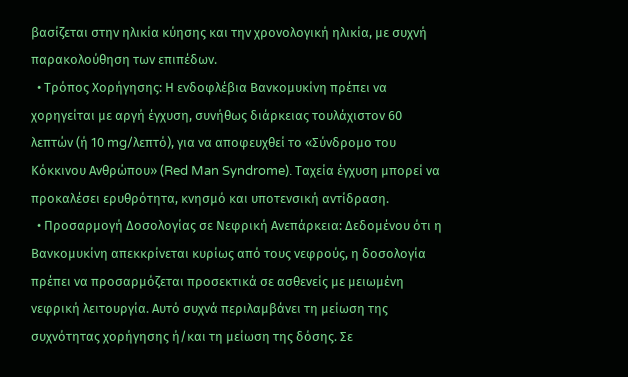βασίζεται στην ηλικία κύησης και την χρονολογική ηλικία, με συχνή παρακολούθηση των επιπέδων.
  • Τρόπος Χορήγησης: Η ενδοφλέβια Βανκομυκίνη πρέπει να χορηγείται με αργή έγχυση, συνήθως διάρκειας τουλάχιστον 60 λεπτών (ή 10 mg/λεπτό), για να αποφευχθεί το «Σύνδρομο του Κόκκινου Ανθρώπου» (Red Man Syndrome). Ταχεία έγχυση μπορεί να προκαλέσει ερυθρότητα, κνησμό και υποτενσική αντίδραση.
  • Προσαρμογή Δοσολογίας σε Νεφρική Ανεπάρκεια: Δεδομένου ότι η Βανκομυκίνη απεκκρίνεται κυρίως από τους νεφρούς, η δοσολογία πρέπει να προσαρμόζεται προσεκτικά σε ασθενείς με μειωμένη νεφρική λειτουργία. Αυτό συχνά περιλαμβάνει τη μείωση της συχνότητας χορήγησης ή/και τη μείωση της δόσης. Σε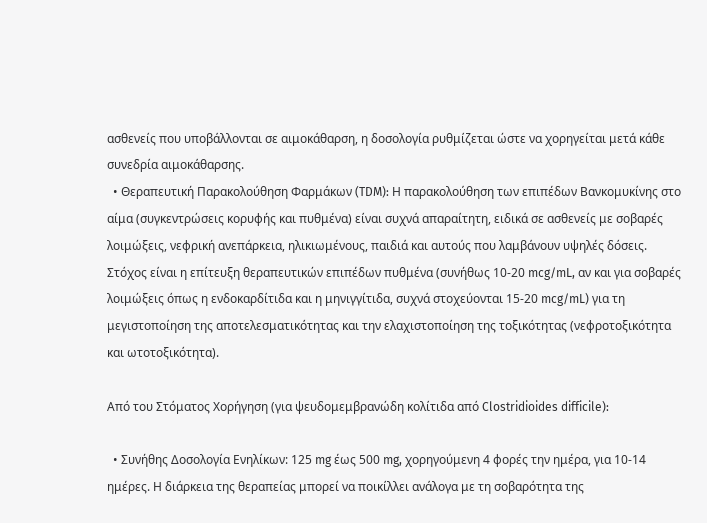ασθενείς που υποβάλλονται σε αιμοκάθαρση, η δοσολογία ρυθμίζεται ώστε να χορηγείται μετά κάθε συνεδρία αιμοκάθαρσης.
  • Θεραπευτική Παρακολούθηση Φαρμάκων (TDM): Η παρακολούθηση των επιπέδων Βανκομυκίνης στο αίμα (συγκεντρώσεις κορυφής και πυθμένα) είναι συχνά απαραίτητη, ειδικά σε ασθενείς με σοβαρές λοιμώξεις, νεφρική ανεπάρκεια, ηλικιωμένους, παιδιά και αυτούς που λαμβάνουν υψηλές δόσεις. Στόχος είναι η επίτευξη θεραπευτικών επιπέδων πυθμένα (συνήθως 10-20 mcg/mL, αν και για σοβαρές λοιμώξεις όπως η ενδοκαρδίτιδα και η μηνιγγίτιδα, συχνά στοχεύονται 15-20 mcg/mL) για τη μεγιστοποίηση της αποτελεσματικότητας και την ελαχιστοποίηση της τοξικότητας (νεφροτοξικότητα και ωτοτοξικότητα).

Από του Στόματος Χορήγηση (για ψευδομεμβρανώδη κολίτιδα από Clostridioides difficile):

  • Συνήθης Δοσολογία Ενηλίκων: 125 mg έως 500 mg, χορηγούμενη 4 φορές την ημέρα, για 10-14 ημέρες. Η διάρκεια της θεραπείας μπορεί να ποικίλλει ανάλογα με τη σοβαρότητα της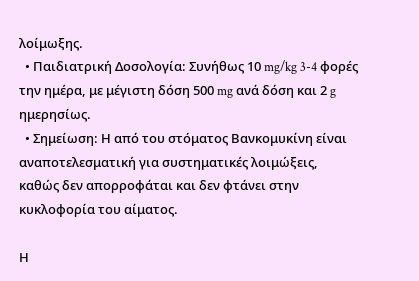λοίμωξης.
  • Παιδιατρική Δοσολογία: Συνήθως 10 mg/kg 3-4 φορές την ημέρα, με μέγιστη δόση 500 mg ανά δόση και 2 g ημερησίως.
  • Σημείωση: Η από του στόματος Βανκομυκίνη είναι αναποτελεσματική για συστηματικές λοιμώξεις, καθώς δεν απορροφάται και δεν φτάνει στην κυκλοφορία του αίματος.

Η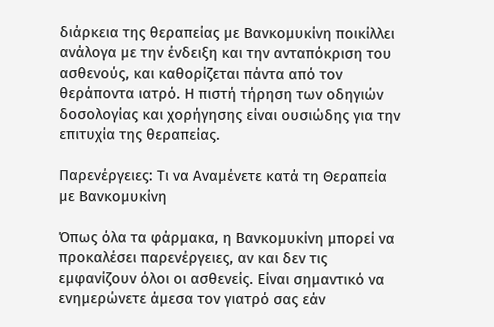διάρκεια της θεραπείας με Βανκομυκίνη ποικίλλει ανάλογα με την ένδειξη και την ανταπόκριση του ασθενούς, και καθορίζεται πάντα από τον θεράποντα ιατρό. Η πιστή τήρηση των οδηγιών δοσολογίας και χορήγησης είναι ουσιώδης για την επιτυχία της θεραπείας.

Παρενέργειες: Τι να Αναμένετε κατά τη Θεραπεία με Βανκομυκίνη

Όπως όλα τα φάρμακα, η Βανκομυκίνη μπορεί να προκαλέσει παρενέργειες, αν και δεν τις εμφανίζουν όλοι οι ασθενείς. Είναι σημαντικό να ενημερώνετε άμεσα τον γιατρό σας εάν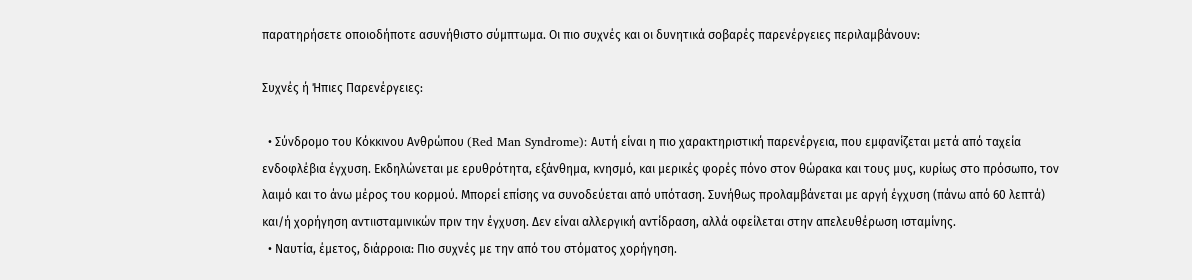παρατηρήσετε οποιοδήποτε ασυνήθιστο σύμπτωμα. Οι πιο συχνές και οι δυνητικά σοβαρές παρενέργειες περιλαμβάνουν:

Συχνές ή Ήπιες Παρενέργειες:

  • Σύνδρομο του Κόκκινου Ανθρώπου (Red Man Syndrome): Αυτή είναι η πιο χαρακτηριστική παρενέργεια, που εμφανίζεται μετά από ταχεία ενδοφλέβια έγχυση. Εκδηλώνεται με ερυθρότητα, εξάνθημα, κνησμό, και μερικές φορές πόνο στον θώρακα και τους μυς, κυρίως στο πρόσωπο, τον λαιμό και το άνω μέρος του κορμού. Μπορεί επίσης να συνοδεύεται από υπόταση. Συνήθως προλαμβάνεται με αργή έγχυση (πάνω από 60 λεπτά) και/ή χορήγηση αντιισταμινικών πριν την έγχυση. Δεν είναι αλλεργική αντίδραση, αλλά οφείλεται στην απελευθέρωση ισταμίνης.
  • Ναυτία, έμετος, διάρροια: Πιο συχνές με την από του στόματος χορήγηση.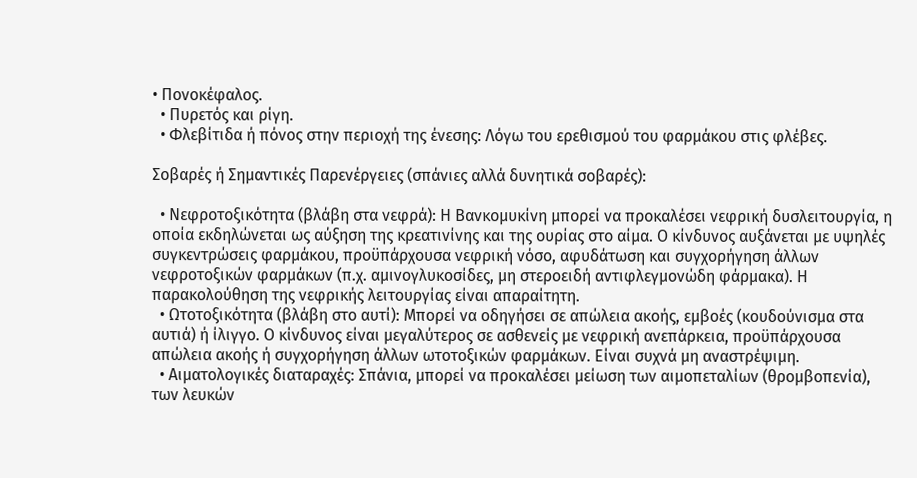• Πονοκέφαλος.
  • Πυρετός και ρίγη.
  • Φλεβίτιδα ή πόνος στην περιοχή της ένεσης: Λόγω του ερεθισμού του φαρμάκου στις φλέβες.

Σοβαρές ή Σημαντικές Παρενέργειες (σπάνιες αλλά δυνητικά σοβαρές):

  • Νεφροτοξικότητα (βλάβη στα νεφρά): Η Βανκομυκίνη μπορεί να προκαλέσει νεφρική δυσλειτουργία, η οποία εκδηλώνεται ως αύξηση της κρεατινίνης και της ουρίας στο αίμα. Ο κίνδυνος αυξάνεται με υψηλές συγκεντρώσεις φαρμάκου, προϋπάρχουσα νεφρική νόσο, αφυδάτωση και συγχορήγηση άλλων νεφροτοξικών φαρμάκων (π.χ. αμινογλυκοσίδες, μη στεροειδή αντιφλεγμονώδη φάρμακα). Η παρακολούθηση της νεφρικής λειτουργίας είναι απαραίτητη.
  • Ωτοτοξικότητα (βλάβη στο αυτί): Μπορεί να οδηγήσει σε απώλεια ακοής, εμβοές (κουδούνισμα στα αυτιά) ή ίλιγγο. Ο κίνδυνος είναι μεγαλύτερος σε ασθενείς με νεφρική ανεπάρκεια, προϋπάρχουσα απώλεια ακοής ή συγχορήγηση άλλων ωτοτοξικών φαρμάκων. Είναι συχνά μη αναστρέψιμη.
  • Αιματολογικές διαταραχές: Σπάνια, μπορεί να προκαλέσει μείωση των αιμοπεταλίων (θρομβοπενία), των λευκών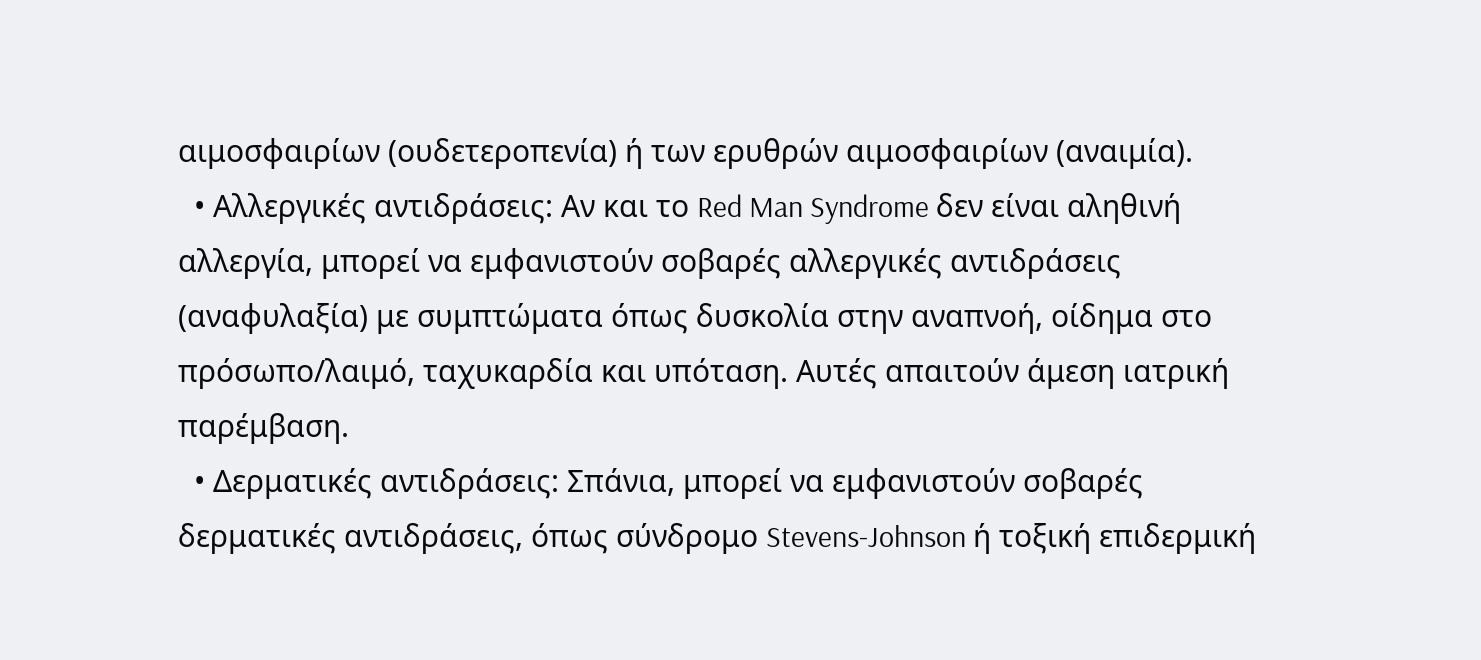αιμοσφαιρίων (ουδετεροπενία) ή των ερυθρών αιμοσφαιρίων (αναιμία).
  • Αλλεργικές αντιδράσεις: Αν και το Red Man Syndrome δεν είναι αληθινή αλλεργία, μπορεί να εμφανιστούν σοβαρές αλλεργικές αντιδράσεις (αναφυλαξία) με συμπτώματα όπως δυσκολία στην αναπνοή, οίδημα στο πρόσωπο/λαιμό, ταχυκαρδία και υπόταση. Αυτές απαιτούν άμεση ιατρική παρέμβαση.
  • Δερματικές αντιδράσεις: Σπάνια, μπορεί να εμφανιστούν σοβαρές δερματικές αντιδράσεις, όπως σύνδρομο Stevens-Johnson ή τοξική επιδερμική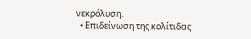νεκρόλυση.
  • Επιδείνωση της κολίτιδας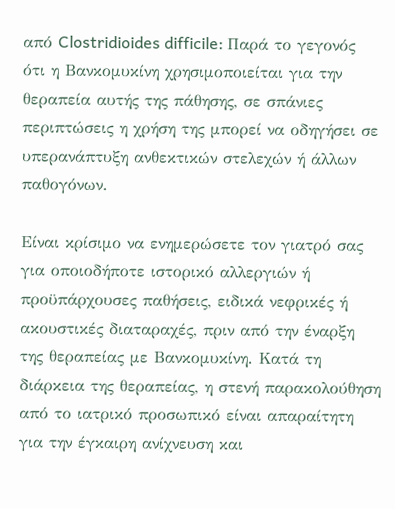από Clostridioides difficile: Παρά το γεγονός ότι η Βανκομυκίνη χρησιμοποιείται για την θεραπεία αυτής της πάθησης, σε σπάνιες περιπτώσεις η χρήση της μπορεί να οδηγήσει σε υπερανάπτυξη ανθεκτικών στελεχών ή άλλων παθογόνων.

Είναι κρίσιμο να ενημερώσετε τον γιατρό σας για οποιοδήποτε ιστορικό αλλεργιών ή προϋπάρχουσες παθήσεις, ειδικά νεφρικές ή ακουστικές διαταραχές, πριν από την έναρξη της θεραπείας με Βανκομυκίνη. Κατά τη διάρκεια της θεραπείας, η στενή παρακολούθηση από το ιατρικό προσωπικό είναι απαραίτητη για την έγκαιρη ανίχνευση και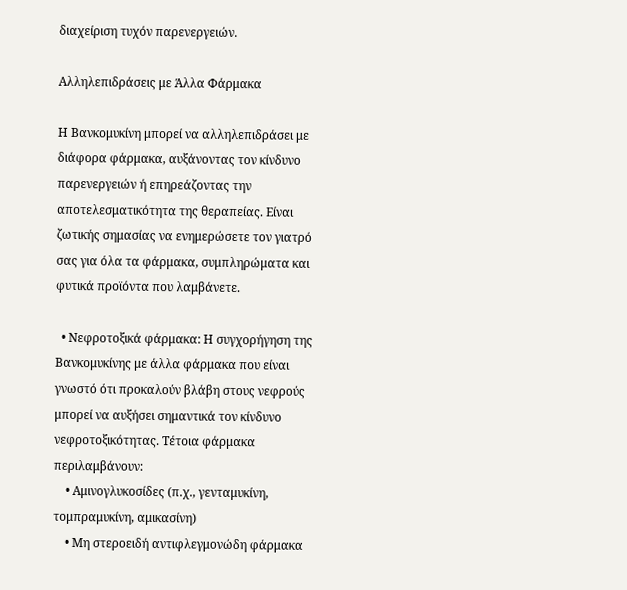διαχείριση τυχόν παρενεργειών.

Αλληλεπιδράσεις με Άλλα Φάρμακα

Η Βανκομυκίνη μπορεί να αλληλεπιδράσει με διάφορα φάρμακα, αυξάνοντας τον κίνδυνο παρενεργειών ή επηρεάζοντας την αποτελεσματικότητα της θεραπείας. Είναι ζωτικής σημασίας να ενημερώσετε τον γιατρό σας για όλα τα φάρμακα, συμπληρώματα και φυτικά προϊόντα που λαμβάνετε.

  • Νεφροτοξικά φάρμακα: Η συγχορήγηση της Βανκομυκίνης με άλλα φάρμακα που είναι γνωστό ότι προκαλούν βλάβη στους νεφρούς μπορεί να αυξήσει σημαντικά τον κίνδυνο νεφροτοξικότητας. Τέτοια φάρμακα περιλαμβάνουν:
    • Αμινογλυκοσίδες (π.χ., γενταμυκίνη, τομπραμυκίνη, αμικασίνη)
    • Μη στεροειδή αντιφλεγμονώδη φάρμακα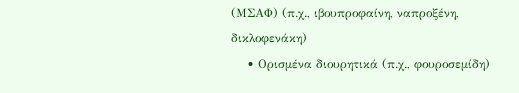(ΜΣΑΦ) (π.χ., ιβουπροφαίνη, ναπροξένη, δικλοφενάκη)
    • Ορισμένα διουρητικά (π.χ., φουροσεμίδη)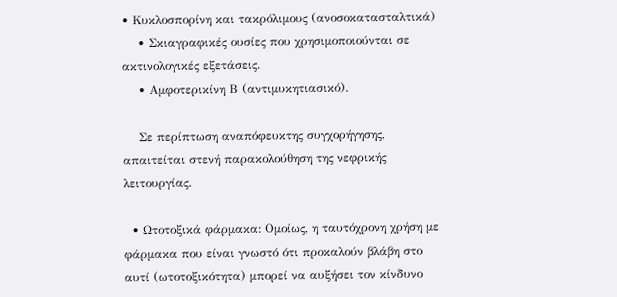• Κυκλοσπορίνη και τακρόλιμους (ανοσοκατασταλτικά)
    • Σκιαγραφικές ουσίες που χρησιμοποιούνται σε ακτινολογικές εξετάσεις.
    • Αμφοτερικίνη Β (αντιμυκητιασικό).

    Σε περίπτωση αναπόφευκτης συγχορήγησης, απαιτείται στενή παρακολούθηση της νεφρικής λειτουργίας.

  • Ωτοτοξικά φάρμακα: Ομοίως, η ταυτόχρονη χρήση με φάρμακα που είναι γνωστό ότι προκαλούν βλάβη στο αυτί (ωτοτοξικότητα) μπορεί να αυξήσει τον κίνδυνο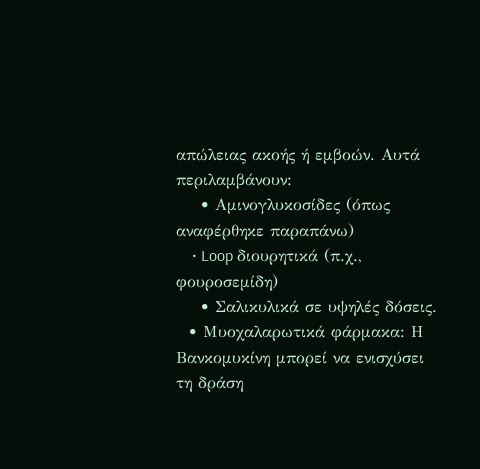απώλειας ακοής ή εμβοών. Αυτά περιλαμβάνουν:
    • Αμινογλυκοσίδες (όπως αναφέρθηκε παραπάνω)
    • Loop διουρητικά (π.χ., φουροσεμίδη)
    • Σαλικυλικά σε υψηλές δόσεις.
  • Μυοχαλαρωτικά φάρμακα: Η Βανκομυκίνη μπορεί να ενισχύσει τη δράση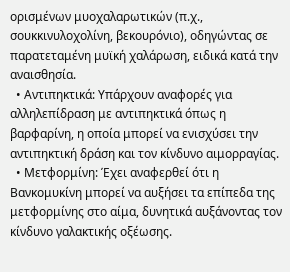ορισμένων μυοχαλαρωτικών (π.χ., σουκκινυλοχολίνη, βεκουρόνιο), οδηγώντας σε παρατεταμένη μυϊκή χαλάρωση, ειδικά κατά την αναισθησία.
  • Αντιπηκτικά: Υπάρχουν αναφορές για αλληλεπίδραση με αντιπηκτικά όπως η βαρφαρίνη, η οποία μπορεί να ενισχύσει την αντιπηκτική δράση και τον κίνδυνο αιμορραγίας.
  • Μετφορμίνη: Έχει αναφερθεί ότι η Βανκομυκίνη μπορεί να αυξήσει τα επίπεδα της μετφορμίνης στο αίμα, δυνητικά αυξάνοντας τον κίνδυνο γαλακτικής οξέωσης.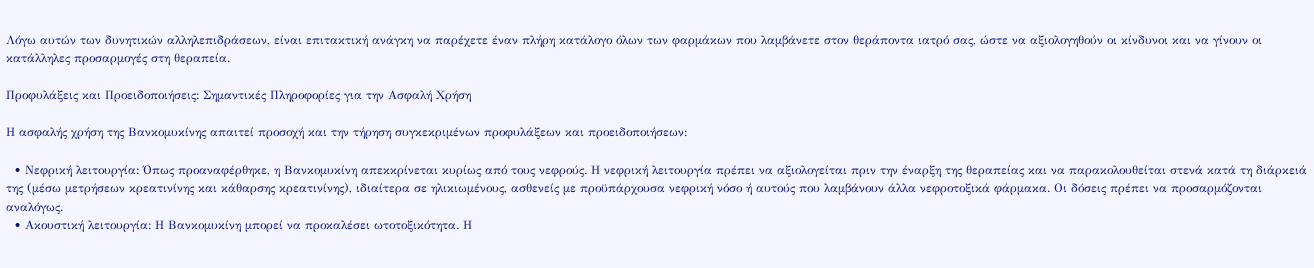Λόγω αυτών των δυνητικών αλληλεπιδράσεων, είναι επιτακτική ανάγκη να παρέχετε έναν πλήρη κατάλογο όλων των φαρμάκων που λαμβάνετε στον θεράποντα ιατρό σας, ώστε να αξιολογηθούν οι κίνδυνοι και να γίνουν οι κατάλληλες προσαρμογές στη θεραπεία.

Προφυλάξεις και Προειδοποιήσεις: Σημαντικές Πληροφορίες για την Ασφαλή Χρήση

Η ασφαλής χρήση της Βανκομυκίνης απαιτεί προσοχή και την τήρηση συγκεκριμένων προφυλάξεων και προειδοποιήσεων:

  • Νεφρική λειτουργία: Όπως προαναφέρθηκε, η Βανκομυκίνη απεκκρίνεται κυρίως από τους νεφρούς. Η νεφρική λειτουργία πρέπει να αξιολογείται πριν την έναρξη της θεραπείας και να παρακολουθείται στενά κατά τη διάρκειά της (μέσω μετρήσεων κρεατινίνης και κάθαρσης κρεατινίνης), ιδιαίτερα σε ηλικιωμένους, ασθενείς με προϋπάρχουσα νεφρική νόσο ή αυτούς που λαμβάνουν άλλα νεφροτοξικά φάρμακα. Οι δόσεις πρέπει να προσαρμόζονται αναλόγως.
  • Ακουστική λειτουργία: Η Βανκομυκίνη μπορεί να προκαλέσει ωτοτοξικότητα. Η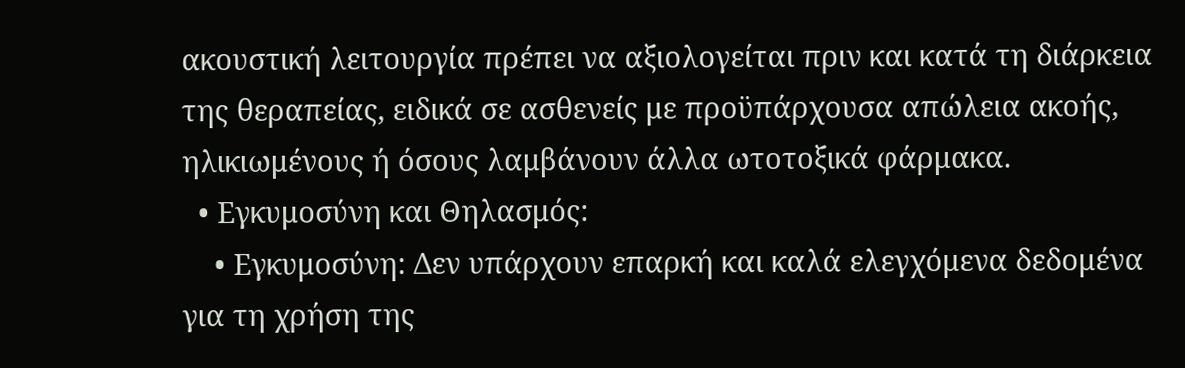ακουστική λειτουργία πρέπει να αξιολογείται πριν και κατά τη διάρκεια της θεραπείας, ειδικά σε ασθενείς με προϋπάρχουσα απώλεια ακοής, ηλικιωμένους ή όσους λαμβάνουν άλλα ωτοτοξικά φάρμακα.
  • Εγκυμοσύνη και Θηλασμός:
    • Εγκυμοσύνη: Δεν υπάρχουν επαρκή και καλά ελεγχόμενα δεδομένα για τη χρήση της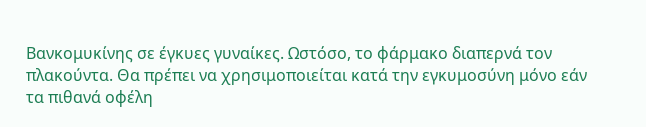Βανκομυκίνης σε έγκυες γυναίκες. Ωστόσο, το φάρμακο διαπερνά τον πλακούντα. Θα πρέπει να χρησιμοποιείται κατά την εγκυμοσύνη μόνο εάν τα πιθανά οφέλη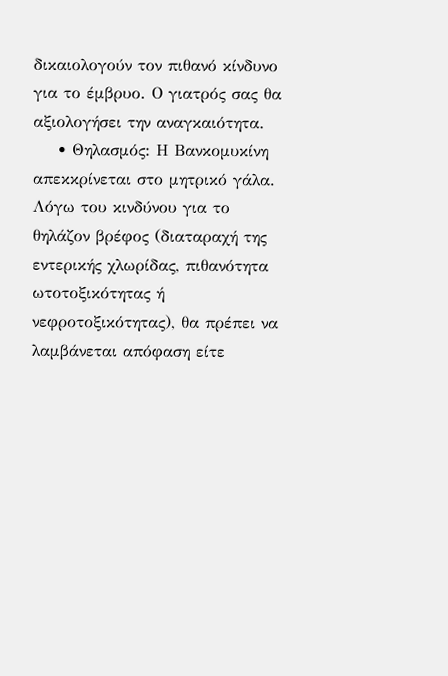δικαιολογούν τον πιθανό κίνδυνο για το έμβρυο. Ο γιατρός σας θα αξιολογήσει την αναγκαιότητα.
    • Θηλασμός: Η Βανκομυκίνη απεκκρίνεται στο μητρικό γάλα. Λόγω του κινδύνου για το θηλάζον βρέφος (διαταραχή της εντερικής χλωρίδας, πιθανότητα ωτοτοξικότητας ή νεφροτοξικότητας), θα πρέπει να λαμβάνεται απόφαση είτε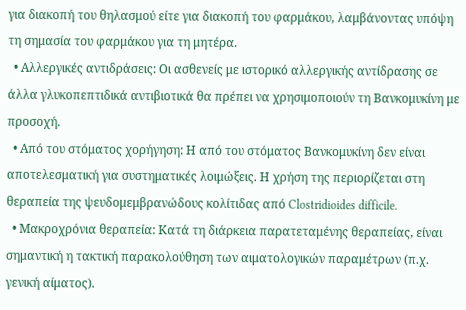για διακοπή του θηλασμού είτε για διακοπή του φαρμάκου, λαμβάνοντας υπόψη τη σημασία του φαρμάκου για τη μητέρα.
  • Αλλεργικές αντιδράσεις: Οι ασθενείς με ιστορικό αλλεργικής αντίδρασης σε άλλα γλυκοπεπτιδικά αντιβιοτικά θα πρέπει να χρησιμοποιούν τη Βανκομυκίνη με προσοχή.
  • Από του στόματος χορήγηση: Η από του στόματος Βανκομυκίνη δεν είναι αποτελεσματική για συστηματικές λοιμώξεις. Η χρήση της περιορίζεται στη θεραπεία της ψευδομεμβρανώδους κολίτιδας από Clostridioides difficile.
  • Μακροχρόνια θεραπεία: Κατά τη διάρκεια παρατεταμένης θεραπείας, είναι σημαντική η τακτική παρακολούθηση των αιματολογικών παραμέτρων (π.χ. γενική αίματος).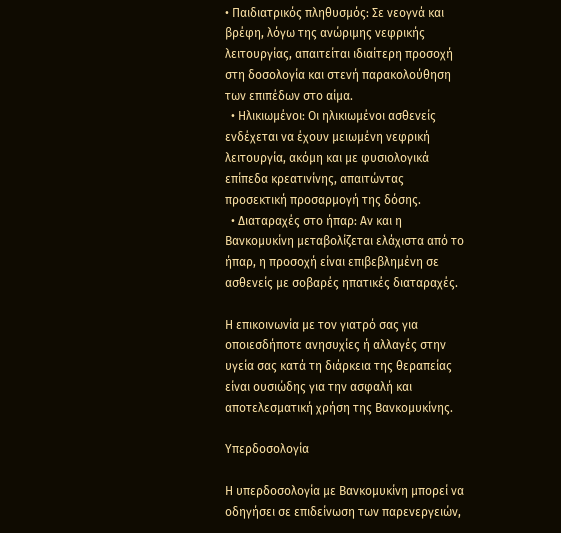• Παιδιατρικός πληθυσμός: Σε νεογνά και βρέφη, λόγω της ανώριμης νεφρικής λειτουργίας, απαιτείται ιδιαίτερη προσοχή στη δοσολογία και στενή παρακολούθηση των επιπέδων στο αίμα.
  • Ηλικιωμένοι: Οι ηλικιωμένοι ασθενείς ενδέχεται να έχουν μειωμένη νεφρική λειτουργία, ακόμη και με φυσιολογικά επίπεδα κρεατινίνης, απαιτώντας προσεκτική προσαρμογή της δόσης.
  • Διαταραχές στο ήπαρ: Αν και η Βανκομυκίνη μεταβολίζεται ελάχιστα από το ήπαρ, η προσοχή είναι επιβεβλημένη σε ασθενείς με σοβαρές ηπατικές διαταραχές.

Η επικοινωνία με τον γιατρό σας για οποιεσδήποτε ανησυχίες ή αλλαγές στην υγεία σας κατά τη διάρκεια της θεραπείας είναι ουσιώδης για την ασφαλή και αποτελεσματική χρήση της Βανκομυκίνης.

Υπερδοσολογία

Η υπερδοσολογία με Βανκομυκίνη μπορεί να οδηγήσει σε επιδείνωση των παρενεργειών,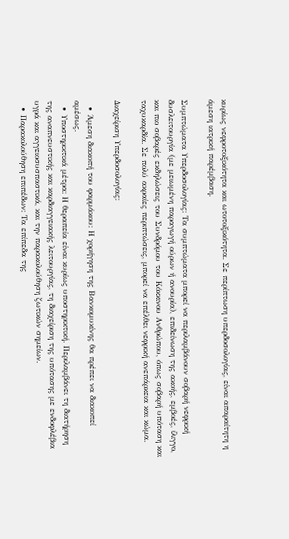κυρίως νεφροτοξικότητα και ωτοτοξικότητα. Σε περίπτωση υπερδοσολογίας, είναι απαραίτητη η άμεση ιατρική παρέμβαση.

Συμπτώματα Υπερδοσολογίας: Τα συμπτώματα μπορεί να περιλαμβάνουν σοβαρή νεφρική δυσλειτουργία (με μειωμένη παραγωγή ούρων ή ανουρία), επιδείνωση της ακοής, εμβοές, ίλιγγο, και πιο σοβαρές εκδηλώσεις του Συνδρόμου του Κόκκινου Ανθρώπου, όπως σοβαρή υπόταση και ταχυκαρδία. Σε πολύ ακραίες περιπτώσεις, μπορεί να επέλθει νεφρική ανεπάρκεια και κώμα.

Διαχείριση Υπερδοσολογίας:

  • Άμεση διακοπή του φαρμάκου: Η χορήγηση της Βανκομυκίνης θα πρέπει να διακοπεί αμέσως.
  • Υποστηρικτικά μέτρα: Η θεραπεία είναι κυρίως υποστηρικτική. Περιλαμβάνει τη διατήρηση της αναπνευστικής και καρδιαγγειακής λειτουργίας, τη διαχείριση της υπότασης με ενδοφλέβια υγρά και αγγειοσυσπαστικά, και την παρακολούθηση ζωτικών σημείων.
  • Παρακολούθηση επιπέδων: Τα επίπεδα της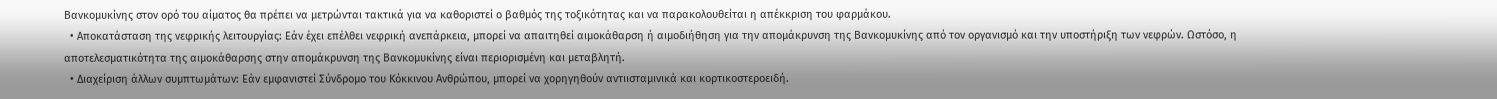Βανκομυκίνης στον ορό του αίματος θα πρέπει να μετρώνται τακτικά για να καθοριστεί ο βαθμός της τοξικότητας και να παρακολουθείται η απέκκριση του φαρμάκου.
  • Αποκατάσταση της νεφρικής λειτουργίας: Εάν έχει επέλθει νεφρική ανεπάρκεια, μπορεί να απαιτηθεί αιμοκάθαρση ή αιμοδιήθηση για την απομάκρυνση της Βανκομυκίνης από τον οργανισμό και την υποστήριξη των νεφρών. Ωστόσο, η αποτελεσματικότητα της αιμοκάθαρσης στην απομάκρυνση της Βανκομυκίνης είναι περιορισμένη και μεταβλητή.
  • Διαχείριση άλλων συμπτωμάτων: Εάν εμφανιστεί Σύνδρομο του Κόκκινου Ανθρώπου, μπορεί να χορηγηθούν αντιισταμινικά και κορτικοστεροειδή.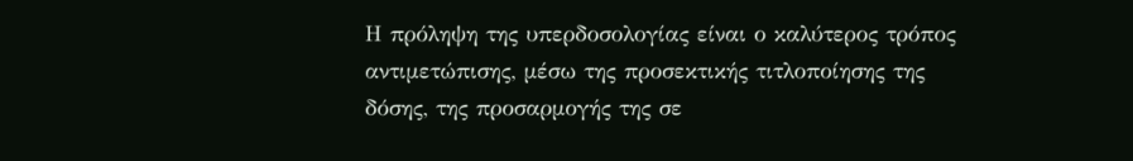Η πρόληψη της υπερδοσολογίας είναι ο καλύτερος τρόπος αντιμετώπισης, μέσω της προσεκτικής τιτλοποίησης της δόσης, της προσαρμογής της σε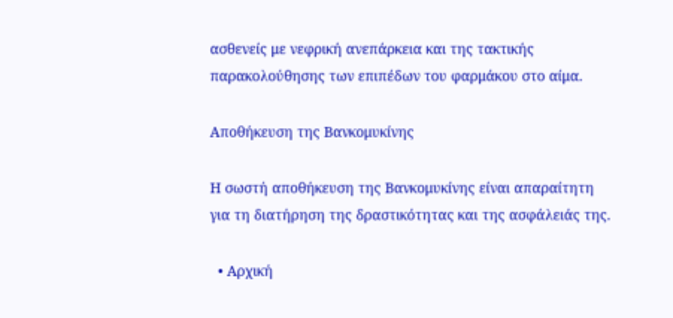ασθενείς με νεφρική ανεπάρκεια και της τακτικής παρακολούθησης των επιπέδων του φαρμάκου στο αίμα.

Αποθήκευση της Βανκομυκίνης

Η σωστή αποθήκευση της Βανκομυκίνης είναι απαραίτητη για τη διατήρηση της δραστικότητας και της ασφάλειάς της.

  • Αρχική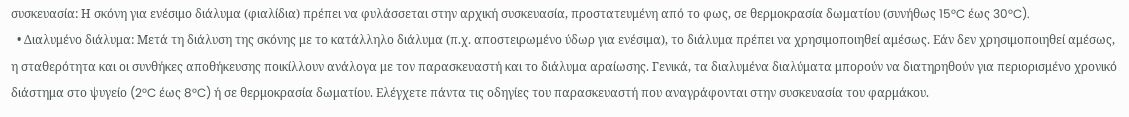συσκευασία: Η σκόνη για ενέσιμο διάλυμα (φιαλίδια) πρέπει να φυλάσσεται στην αρχική συσκευασία, προστατευμένη από το φως, σε θερμοκρασία δωματίου (συνήθως 15°C έως 30°C).
  • Διαλυμένο διάλυμα: Μετά τη διάλυση της σκόνης με το κατάλληλο διάλυμα (π.χ. αποστειρωμένο ύδωρ για ενέσιμα), το διάλυμα πρέπει να χρησιμοποιηθεί αμέσως. Εάν δεν χρησιμοποιηθεί αμέσως, η σταθερότητα και οι συνθήκες αποθήκευσης ποικίλλουν ανάλογα με τον παρασκευαστή και το διάλυμα αραίωσης. Γενικά, τα διαλυμένα διαλύματα μπορούν να διατηρηθούν για περιορισμένο χρονικό διάστημα στο ψυγείο (2°C έως 8°C) ή σε θερμοκρασία δωματίου. Ελέγχετε πάντα τις οδηγίες του παρασκευαστή που αναγράφονται στην συσκευασία του φαρμάκου.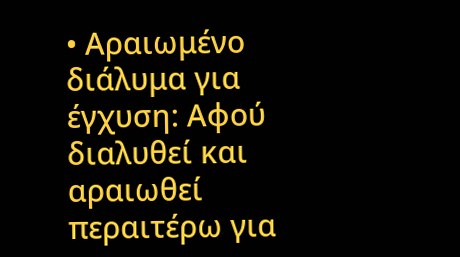• Αραιωμένο διάλυμα για έγχυση: Αφού διαλυθεί και αραιωθεί περαιτέρω για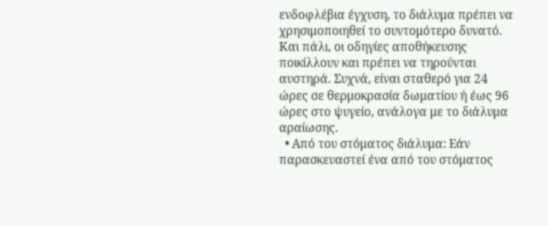ενδοφλέβια έγχυση, το διάλυμα πρέπει να χρησιμοποιηθεί το συντομότερο δυνατό. Και πάλι, οι οδηγίες αποθήκευσης ποικίλλουν και πρέπει να τηρούνται αυστηρά. Συχνά, είναι σταθερό για 24 ώρες σε θερμοκρασία δωματίου ή έως 96 ώρες στο ψυγείο, ανάλογα με το διάλυμα αραίωσης.
  • Από του στόματος διάλυμα: Εάν παρασκευαστεί ένα από του στόματος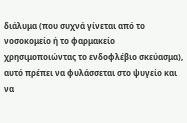διάλυμα (που συχνά γίνεται από το νοσοκομείο ή το φαρμακείο χρησιμοποιώντας το ενδοφλέβιο σκεύασμα), αυτό πρέπει να φυλάσσεται στο ψυγείο και να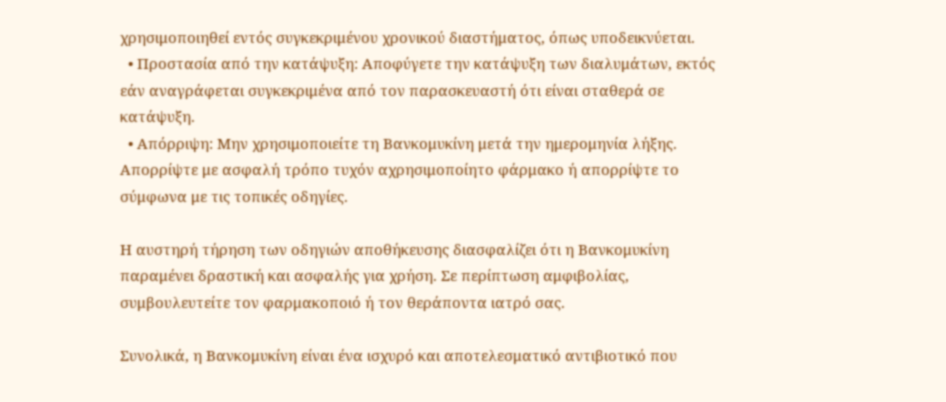χρησιμοποιηθεί εντός συγκεκριμένου χρονικού διαστήματος, όπως υποδεικνύεται.
  • Προστασία από την κατάψυξη: Αποφύγετε την κατάψυξη των διαλυμάτων, εκτός εάν αναγράφεται συγκεκριμένα από τον παρασκευαστή ότι είναι σταθερά σε κατάψυξη.
  • Απόρριψη: Μην χρησιμοποιείτε τη Βανκομυκίνη μετά την ημερομηνία λήξης. Απορρίψτε με ασφαλή τρόπο τυχόν αχρησιμοποίητο φάρμακο ή απορρίψτε το σύμφωνα με τις τοπικές οδηγίες.

Η αυστηρή τήρηση των οδηγιών αποθήκευσης διασφαλίζει ότι η Βανκομυκίνη παραμένει δραστική και ασφαλής για χρήση. Σε περίπτωση αμφιβολίας, συμβουλευτείτε τον φαρμακοποιό ή τον θεράποντα ιατρό σας.

Συνολικά, η Βανκομυκίνη είναι ένα ισχυρό και αποτελεσματικό αντιβιοτικό που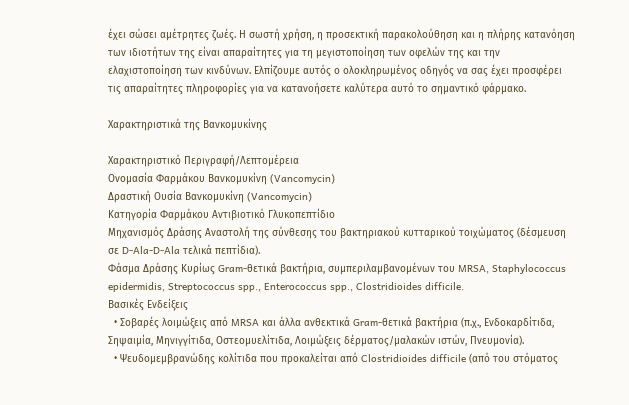έχει σώσει αμέτρητες ζωές. Η σωστή χρήση, η προσεκτική παρακολούθηση και η πλήρης κατανόηση των ιδιοτήτων της είναι απαραίτητες για τη μεγιστοποίηση των οφελών της και την ελαχιστοποίηση των κινδύνων. Ελπίζουμε αυτός ο ολοκληρωμένος οδηγός να σας έχει προσφέρει τις απαραίτητες πληροφορίες για να κατανοήσετε καλύτερα αυτό το σημαντικό φάρμακο.

Χαρακτηριστικά της Βανκομυκίνης

Χαρακτηριστικό Περιγραφή/Λεπτομέρεια
Ονομασία Φαρμάκου Βανκομυκίνη (Vancomycin)
Δραστική Ουσία Βανκομυκίνη (Vancomycin)
Κατηγορία Φαρμάκου Αντιβιοτικό Γλυκοπεπτίδιο
Μηχανισμός Δράσης Αναστολή της σύνθεσης του βακτηριακού κυτταρικού τοιχώματος (δέσμευση σε D-Ala-D-Ala τελικά πεπτίδια).
Φάσμα Δράσης Κυρίως Gram-θετικά βακτήρια, συμπεριλαμβανομένων του MRSA, Staphylococcus epidermidis, Streptococcus spp., Enterococcus spp., Clostridioides difficile.
Βασικές Ενδείξεις
  • Σοβαρές λοιμώξεις από MRSA και άλλα ανθεκτικά Gram-θετικά βακτήρια (π.χ., Ενδοκαρδίτιδα, Σηψαιμία, Μηνιγγίτιδα, Οστεομυελίτιδα, Λοιμώξεις δέρματος/μαλακών ιστών, Πνευμονία).
  • Ψευδομεμβρανώδης κολίτιδα που προκαλείται από Clostridioides difficile (από του στόματος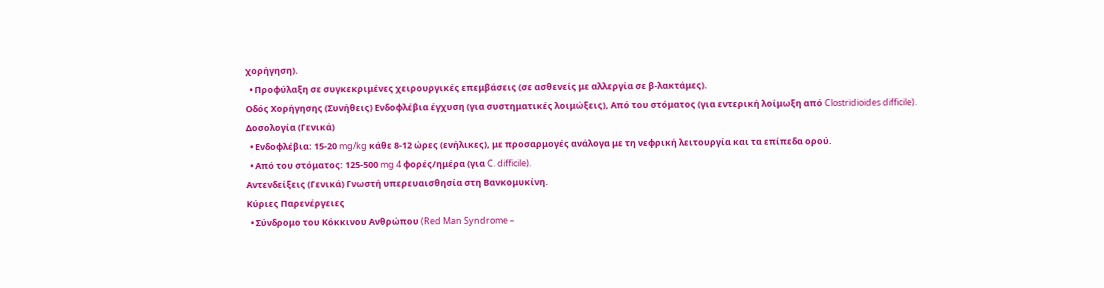χορήγηση).
  • Προφύλαξη σε συγκεκριμένες χειρουργικές επεμβάσεις (σε ασθενείς με αλλεργία σε β-λακτάμες).
Οδός Χορήγησης (Συνήθεις) Ενδοφλέβια έγχυση (για συστηματικές λοιμώξεις), Από του στόματος (για εντερική λοίμωξη από Clostridioides difficile).
Δοσολογία (Γενικά)
  • Ενδοφλέβια: 15-20 mg/kg κάθε 8-12 ώρες (ενήλικες), με προσαρμογές ανάλογα με τη νεφρική λειτουργία και τα επίπεδα ορού.
  • Από του στόματος: 125-500 mg 4 φορές/ημέρα (για C. difficile).
Αντενδείξεις (Γενικά) Γνωστή υπερευαισθησία στη Βανκομυκίνη.
Κύριες Παρενέργειες
  • Σύνδρομο του Κόκκινου Ανθρώπου (Red Man Syndrome –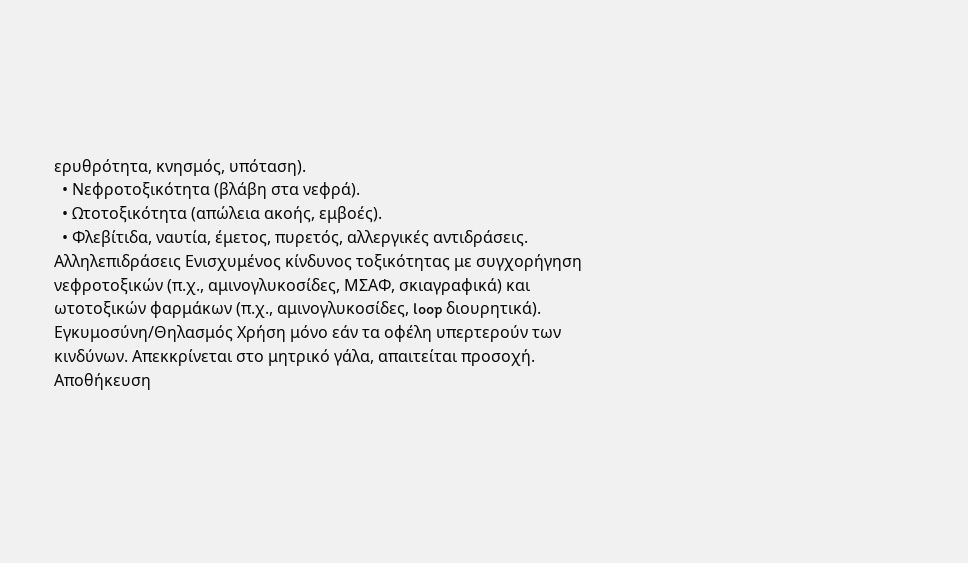ερυθρότητα, κνησμός, υπόταση).
  • Νεφροτοξικότητα (βλάβη στα νεφρά).
  • Ωτοτοξικότητα (απώλεια ακοής, εμβοές).
  • Φλεβίτιδα, ναυτία, έμετος, πυρετός, αλλεργικές αντιδράσεις.
Αλληλεπιδράσεις Ενισχυμένος κίνδυνος τοξικότητας με συγχορήγηση νεφροτοξικών (π.χ., αμινογλυκοσίδες, ΜΣΑΦ, σκιαγραφικά) και ωτοτοξικών φαρμάκων (π.χ., αμινογλυκοσίδες, loop διουρητικά).
Εγκυμοσύνη/Θηλασμός Χρήση μόνο εάν τα οφέλη υπερτερούν των κινδύνων. Απεκκρίνεται στο μητρικό γάλα, απαιτείται προσοχή.
Αποθήκευση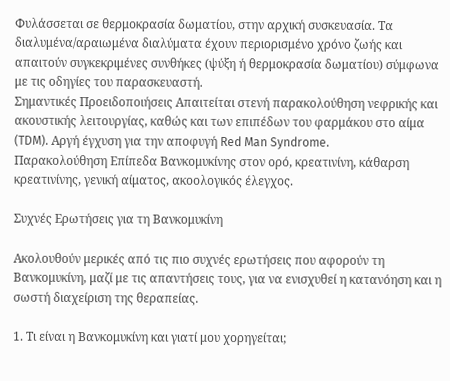Φυλάσσεται σε θερμοκρασία δωματίου, στην αρχική συσκευασία. Τα διαλυμένα/αραιωμένα διαλύματα έχουν περιορισμένο χρόνο ζωής και απαιτούν συγκεκριμένες συνθήκες (ψύξη ή θερμοκρασία δωματίου) σύμφωνα με τις οδηγίες του παρασκευαστή.
Σημαντικές Προειδοποιήσεις Απαιτείται στενή παρακολούθηση νεφρικής και ακουστικής λειτουργίας, καθώς και των επιπέδων του φαρμάκου στο αίμα (TDM). Αργή έγχυση για την αποφυγή Red Man Syndrome.
Παρακολούθηση Επίπεδα Βανκομυκίνης στον ορό, κρεατινίνη, κάθαρση κρεατινίνης, γενική αίματος, ακοολογικός έλεγχος.

Συχνές Ερωτήσεις για τη Βανκομυκίνη

Ακολουθούν μερικές από τις πιο συχνές ερωτήσεις που αφορούν τη Βανκομυκίνη, μαζί με τις απαντήσεις τους, για να ενισχυθεί η κατανόηση και η σωστή διαχείριση της θεραπείας.

1. Τι είναι η Βανκομυκίνη και γιατί μου χορηγείται;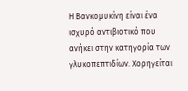Η Βανκομυκίνη είναι ένα ισχυρό αντιβιοτικό που ανήκει στην κατηγορία των γλυκοπεπτιδίων. Χορηγείται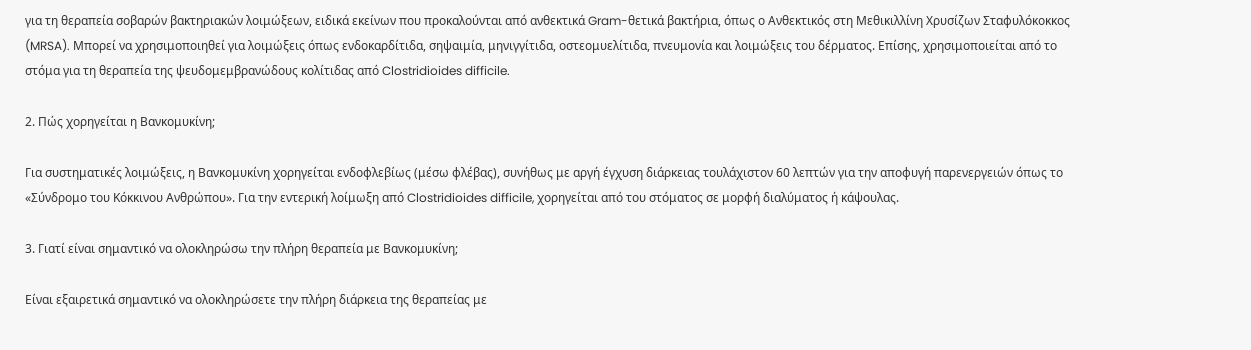για τη θεραπεία σοβαρών βακτηριακών λοιμώξεων, ειδικά εκείνων που προκαλούνται από ανθεκτικά Gram-θετικά βακτήρια, όπως ο Ανθεκτικός στη Μεθικιλλίνη Χρυσίζων Σταφυλόκοκκος (MRSA). Μπορεί να χρησιμοποιηθεί για λοιμώξεις όπως ενδοκαρδίτιδα, σηψαιμία, μηνιγγίτιδα, οστεομυελίτιδα, πνευμονία και λοιμώξεις του δέρματος. Επίσης, χρησιμοποιείται από το στόμα για τη θεραπεία της ψευδομεμβρανώδους κολίτιδας από Clostridioides difficile.

2. Πώς χορηγείται η Βανκομυκίνη;

Για συστηματικές λοιμώξεις, η Βανκομυκίνη χορηγείται ενδοφλεβίως (μέσω φλέβας), συνήθως με αργή έγχυση διάρκειας τουλάχιστον 60 λεπτών για την αποφυγή παρενεργειών όπως το «Σύνδρομο του Κόκκινου Ανθρώπου». Για την εντερική λοίμωξη από Clostridioides difficile, χορηγείται από του στόματος σε μορφή διαλύματος ή κάψουλας.

3. Γιατί είναι σημαντικό να ολοκληρώσω την πλήρη θεραπεία με Βανκομυκίνη;

Είναι εξαιρετικά σημαντικό να ολοκληρώσετε την πλήρη διάρκεια της θεραπείας με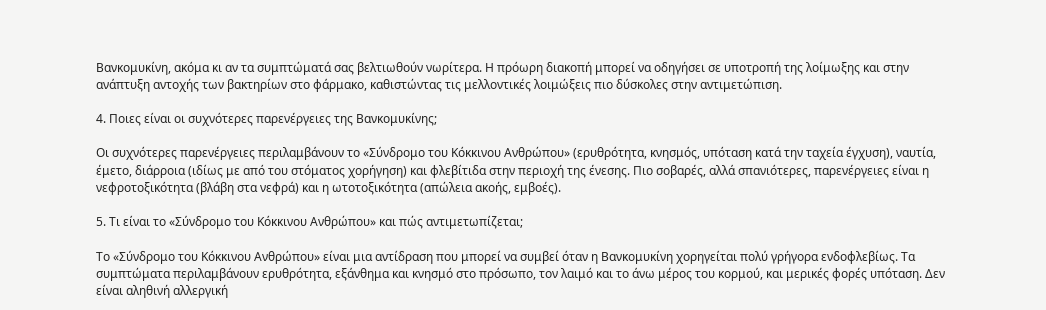Βανκομυκίνη, ακόμα κι αν τα συμπτώματά σας βελτιωθούν νωρίτερα. Η πρόωρη διακοπή μπορεί να οδηγήσει σε υποτροπή της λοίμωξης και στην ανάπτυξη αντοχής των βακτηρίων στο φάρμακο, καθιστώντας τις μελλοντικές λοιμώξεις πιο δύσκολες στην αντιμετώπιση.

4. Ποιες είναι οι συχνότερες παρενέργειες της Βανκομυκίνης;

Οι συχνότερες παρενέργειες περιλαμβάνουν το «Σύνδρομο του Κόκκινου Ανθρώπου» (ερυθρότητα, κνησμός, υπόταση κατά την ταχεία έγχυση), ναυτία, έμετο, διάρροια (ιδίως με από του στόματος χορήγηση) και φλεβίτιδα στην περιοχή της ένεσης. Πιο σοβαρές, αλλά σπανιότερες, παρενέργειες είναι η νεφροτοξικότητα (βλάβη στα νεφρά) και η ωτοτοξικότητα (απώλεια ακοής, εμβοές).

5. Τι είναι το «Σύνδρομο του Κόκκινου Ανθρώπου» και πώς αντιμετωπίζεται;

Το «Σύνδρομο του Κόκκινου Ανθρώπου» είναι μια αντίδραση που μπορεί να συμβεί όταν η Βανκομυκίνη χορηγείται πολύ γρήγορα ενδοφλεβίως. Τα συμπτώματα περιλαμβάνουν ερυθρότητα, εξάνθημα και κνησμό στο πρόσωπο, τον λαιμό και το άνω μέρος του κορμού, και μερικές φορές υπόταση. Δεν είναι αληθινή αλλεργική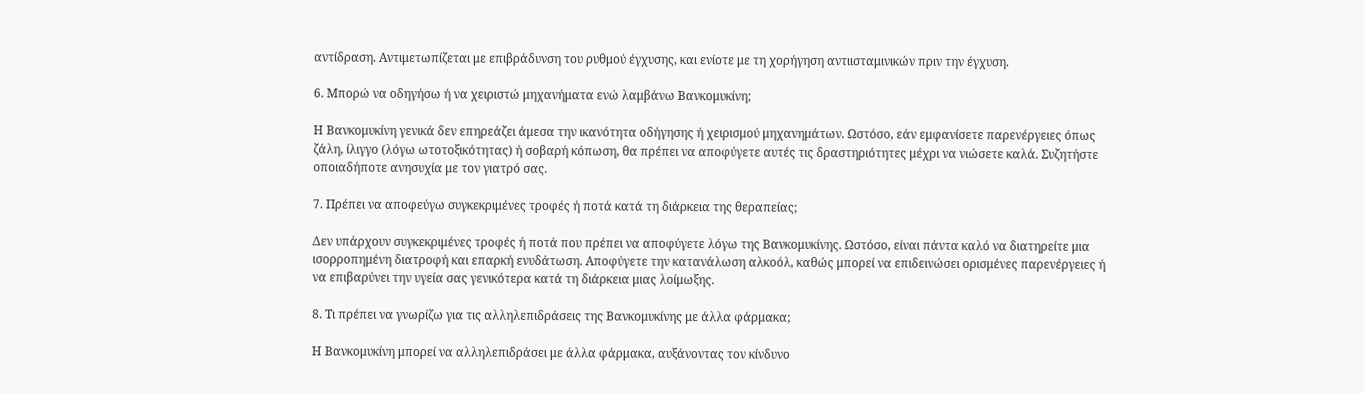αντίδραση. Αντιμετωπίζεται με επιβράδυνση του ρυθμού έγχυσης, και ενίοτε με τη χορήγηση αντιισταμινικών πριν την έγχυση.

6. Μπορώ να οδηγήσω ή να χειριστώ μηχανήματα ενώ λαμβάνω Βανκομυκίνη;

Η Βανκομυκίνη γενικά δεν επηρεάζει άμεσα την ικανότητα οδήγησης ή χειρισμού μηχανημάτων. Ωστόσο, εάν εμφανίσετε παρενέργειες όπως ζάλη, ίλιγγο (λόγω ωτοτοξικότητας) ή σοβαρή κόπωση, θα πρέπει να αποφύγετε αυτές τις δραστηριότητες μέχρι να νιώσετε καλά. Συζητήστε οποιαδήποτε ανησυχία με τον γιατρό σας.

7. Πρέπει να αποφεύγω συγκεκριμένες τροφές ή ποτά κατά τη διάρκεια της θεραπείας;

Δεν υπάρχουν συγκεκριμένες τροφές ή ποτά που πρέπει να αποφύγετε λόγω της Βανκομυκίνης. Ωστόσο, είναι πάντα καλό να διατηρείτε μια ισορροπημένη διατροφή και επαρκή ενυδάτωση. Αποφύγετε την κατανάλωση αλκοόλ, καθώς μπορεί να επιδεινώσει ορισμένες παρενέργειες ή να επιβαρύνει την υγεία σας γενικότερα κατά τη διάρκεια μιας λοίμωξης.

8. Τι πρέπει να γνωρίζω για τις αλληλεπιδράσεις της Βανκομυκίνης με άλλα φάρμακα;

Η Βανκομυκίνη μπορεί να αλληλεπιδράσει με άλλα φάρμακα, αυξάνοντας τον κίνδυνο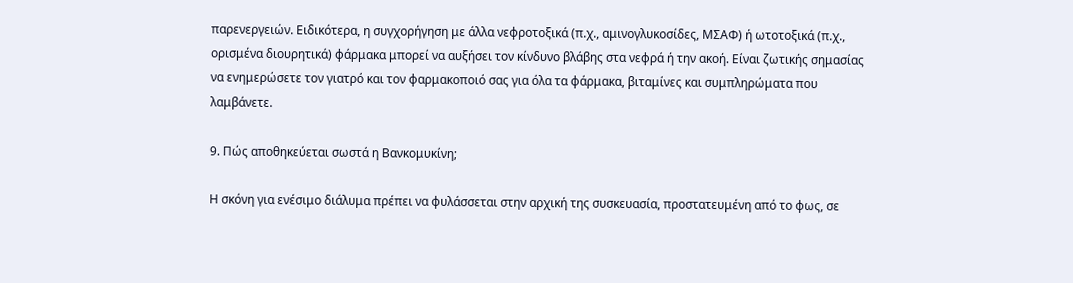παρενεργειών. Ειδικότερα, η συγχορήγηση με άλλα νεφροτοξικά (π.χ., αμινογλυκοσίδες, ΜΣΑΦ) ή ωτοτοξικά (π.χ., ορισμένα διουρητικά) φάρμακα μπορεί να αυξήσει τον κίνδυνο βλάβης στα νεφρά ή την ακοή. Είναι ζωτικής σημασίας να ενημερώσετε τον γιατρό και τον φαρμακοποιό σας για όλα τα φάρμακα, βιταμίνες και συμπληρώματα που λαμβάνετε.

9. Πώς αποθηκεύεται σωστά η Βανκομυκίνη;

Η σκόνη για ενέσιμο διάλυμα πρέπει να φυλάσσεται στην αρχική της συσκευασία, προστατευμένη από το φως, σε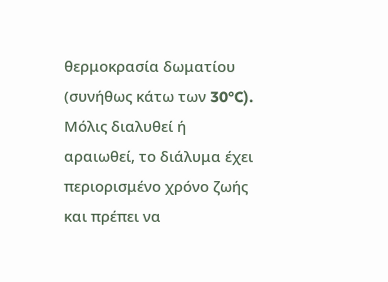θερμοκρασία δωματίου (συνήθως κάτω των 30°C). Μόλις διαλυθεί ή αραιωθεί, το διάλυμα έχει περιορισμένο χρόνο ζωής και πρέπει να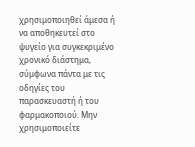χρησιμοποιηθεί άμεσα ή να αποθηκευτεί στο ψυγείο για συγκεκριμένο χρονικό διάστημα, σύμφωνα πάντα με τις οδηγίες του παρασκευαστή ή του φαρμακοποιού. Μην χρησιμοποιείτε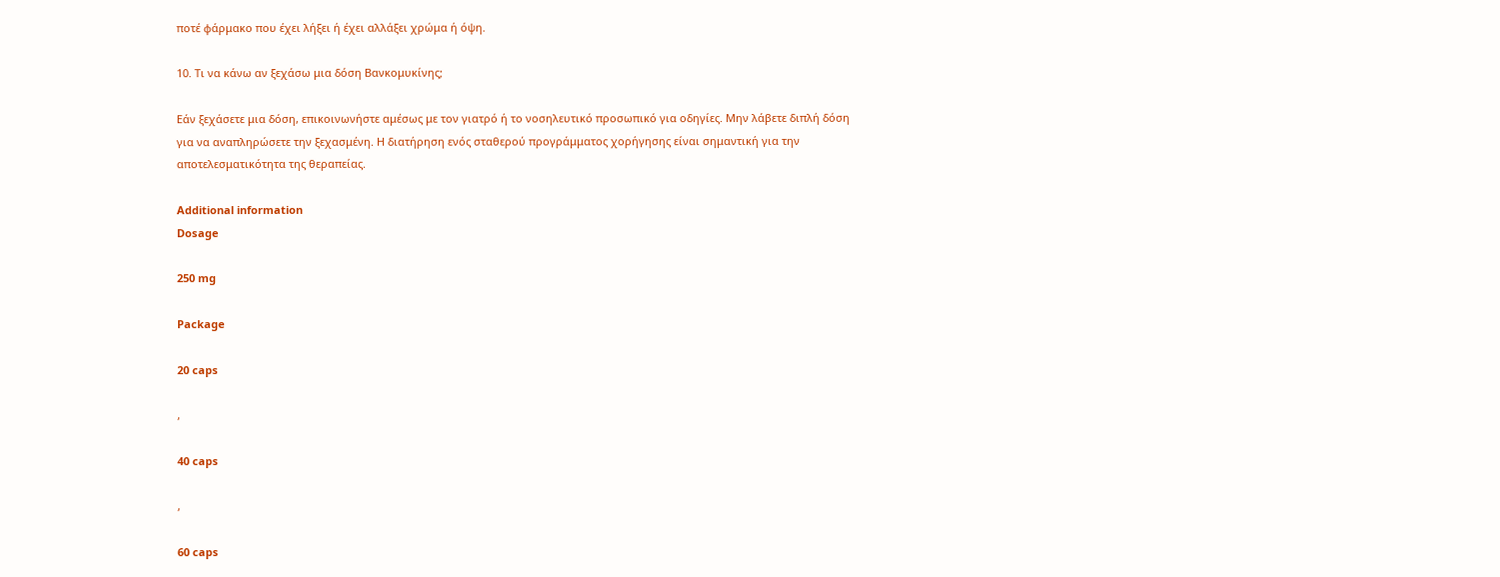ποτέ φάρμακο που έχει λήξει ή έχει αλλάξει χρώμα ή όψη.

10. Τι να κάνω αν ξεχάσω μια δόση Βανκομυκίνης;

Εάν ξεχάσετε μια δόση, επικοινωνήστε αμέσως με τον γιατρό ή το νοσηλευτικό προσωπικό για οδηγίες. Μην λάβετε διπλή δόση για να αναπληρώσετε την ξεχασμένη. Η διατήρηση ενός σταθερού προγράμματος χορήγησης είναι σημαντική για την αποτελεσματικότητα της θεραπείας.

Additional information
Dosage

250 mg

Package

20 caps

,

40 caps

,

60 caps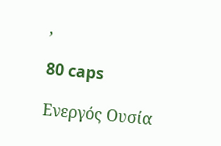,

80 caps

Ενεργός Ουσία